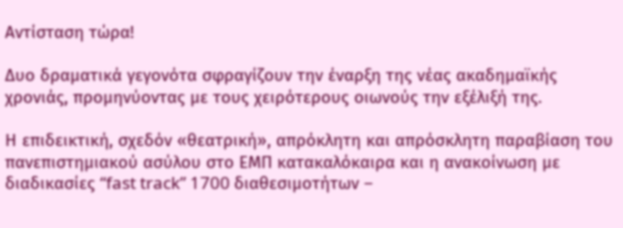Αντίσταση τώρα!

Δυο δραματικά γεγονότα σφραγίζουν την έναρξη της νέας ακαδημαϊκής χρονιάς, προμηνύοντας με τους χειρότερους οιωνούς την εξέλιξή της.

Η επιδεικτική, σχεδόν «θεατρική», απρόκλητη και απρόσκλητη παραβίαση του πανεπιστημιακού ασύλου στο ΕΜΠ κατακαλόκαιρα και η ανακοίνωση με διαδικασίες “fast track” 1700 διαθεσιμοτήτων –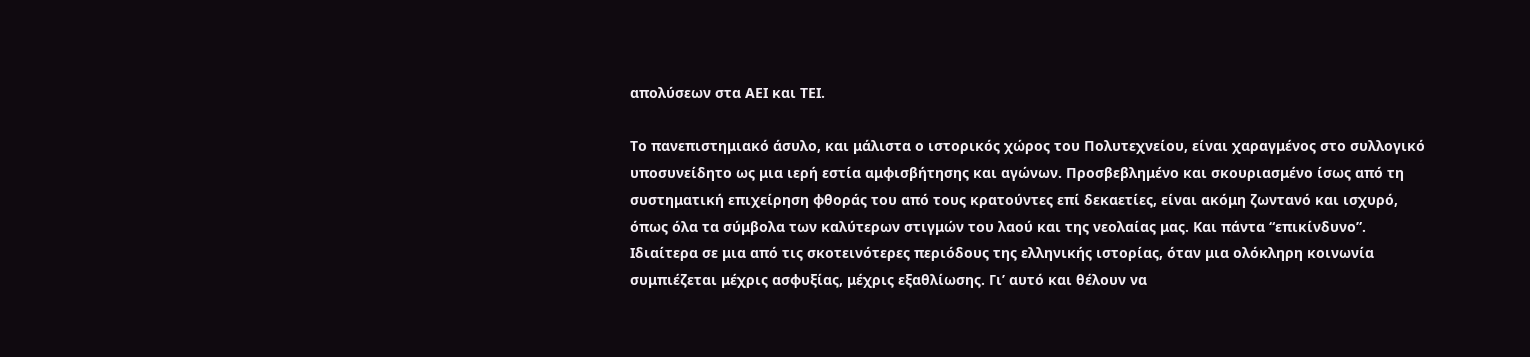απολύσεων στα ΑΕΙ και ΤΕΙ.

Το πανεπιστημιακό άσυλο, και μάλιστα ο ιστορικός χώρος του Πολυτεχνείου, είναι χαραγμένος στο συλλογικό υποσυνείδητο ως μια ιερή εστία αμφισβήτησης και αγώνων. Προσβεβλημένο και σκουριασμένο ίσως από τη συστηματική επιχείρηση φθοράς του από τους κρατούντες επί δεκαετίες, είναι ακόμη ζωντανό και ισχυρό, όπως όλα τα σύμβολα των καλύτερων στιγμών του λαού και της νεολαίας μας. Και πάντα “επικίνδυνο”.  Ιδιαίτερα σε μια από τις σκοτεινότερες περιόδους της ελληνικής ιστορίας, όταν μια ολόκληρη κοινωνία συμπιέζεται μέχρις ασφυξίας, μέχρις εξαθλίωσης. Γι’ αυτό και θέλουν να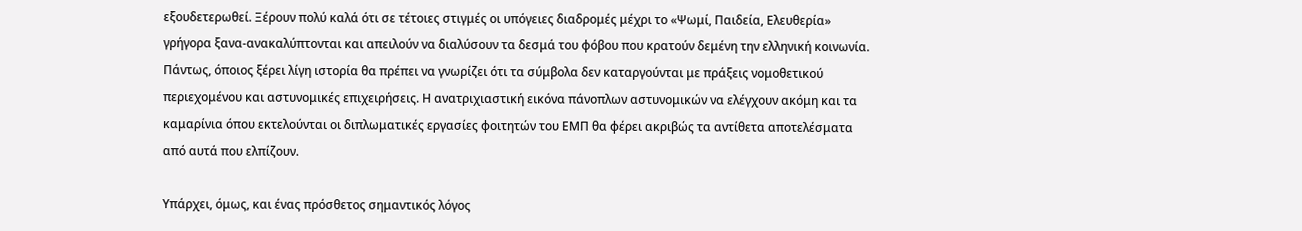εξουδετερωθεί. Ξέρουν πολύ καλά ότι σε τέτοιες στιγμές οι υπόγειες διαδρομές μέχρι το «Ψωμί, Παιδεία, Ελευθερία» γρήγορα ξανα-ανακαλύπτονται και απειλούν να διαλύσουν τα δεσμά του φόβου που κρατούν δεμένη την ελληνική κοινωνία. Πάντως, όποιος ξέρει λίγη ιστορία θα πρέπει να γνωρίζει ότι τα σύμβολα δεν καταργούνται με πράξεις νομοθετικού περιεχομένου και αστυνομικές επιχειρήσεις. Η ανατριχιαστική εικόνα πάνοπλων αστυνομικών να ελέγχουν ακόμη και τα καμαρίνια όπου εκτελούνται οι διπλωματικές εργασίες φοιτητών του ΕΜΠ θα φέρει ακριβώς τα αντίθετα αποτελέσματα από αυτά που ελπίζουν.

Υπάρχει, όμως, και ένας πρόσθετος σημαντικός λόγος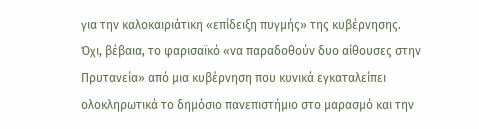για την καλοκαιριάτικη «επίδειξη πυγμής» της κυβέρνησης.  Όχι, βέβαια, το φαρισαϊκό «να παραδοθούν δυο αίθουσες στην Πρυτανεία» από μια κυβέρνηση που κυνικά εγκαταλείπει ολοκληρωτικά το δημόσιο πανεπιστήμιο στο μαρασμό και την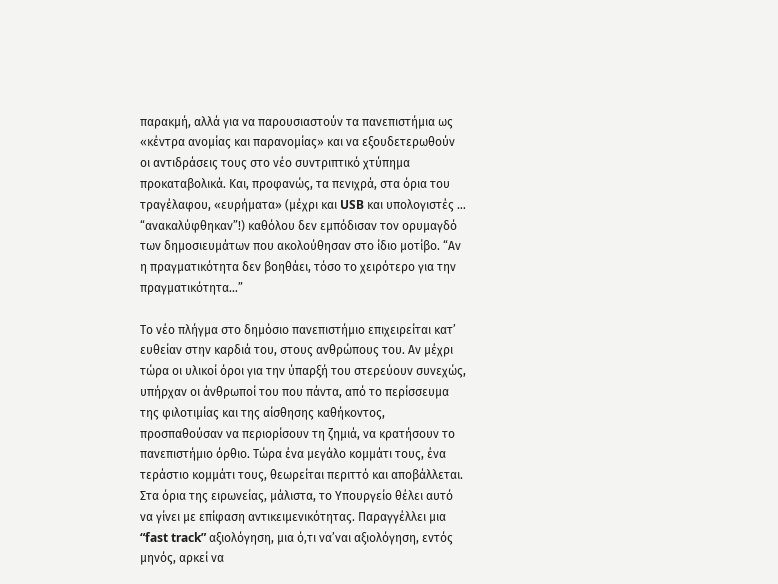παρακμή, αλλά για να παρουσιαστούν τα πανεπιστήμια ως «κέντρα ανομίας και παρανομίας» και να εξουδετερωθούν οι αντιδράσεις τους στο νέο συντριπτικό χτύπημα προκαταβολικά. Και, προφανώς, τα πενιχρά, στα όρια του τραγέλαφου, «ευρήματα» (μέχρι και USB και υπολογιστές … “ανακαλύφθηκαν”!) καθόλου δεν εμπόδισαν τον ορυμαγδό των δημοσιευμάτων που ακολούθησαν στο ίδιο μοτίβο. “Αν η πραγματικότητα δεν βοηθάει, τόσο το χειρότερο για την πραγματικότητα…”

Το νέο πλήγμα στο δημόσιο πανεπιστήμιο επιχειρείται κατ’ ευθείαν στην καρδιά του, στους ανθρώπους του. Αν μέχρι τώρα οι υλικοί όροι για την ύπαρξή του στερεύουν συνεχώς, υπήρχαν οι άνθρωποί του που πάντα, από το περίσσευμα της φιλοτιμίας και της αίσθησης καθήκοντος, προσπαθούσαν να περιορίσουν τη ζημιά, να κρατήσουν το πανεπιστήμιο όρθιο. Τώρα ένα μεγάλο κομμάτι τους, ένα τεράστιο κομμάτι τους, θεωρείται περιττό και αποβάλλεται. Στα όρια της ειρωνείας, μάλιστα, το Υπουργείο θέλει αυτό να γίνει με επίφαση αντικειμενικότητας. Παραγγέλλει μια “fast track” αξιολόγηση, μια ό,τι να’ναι αξιολόγηση, εντός μηνός, αρκεί να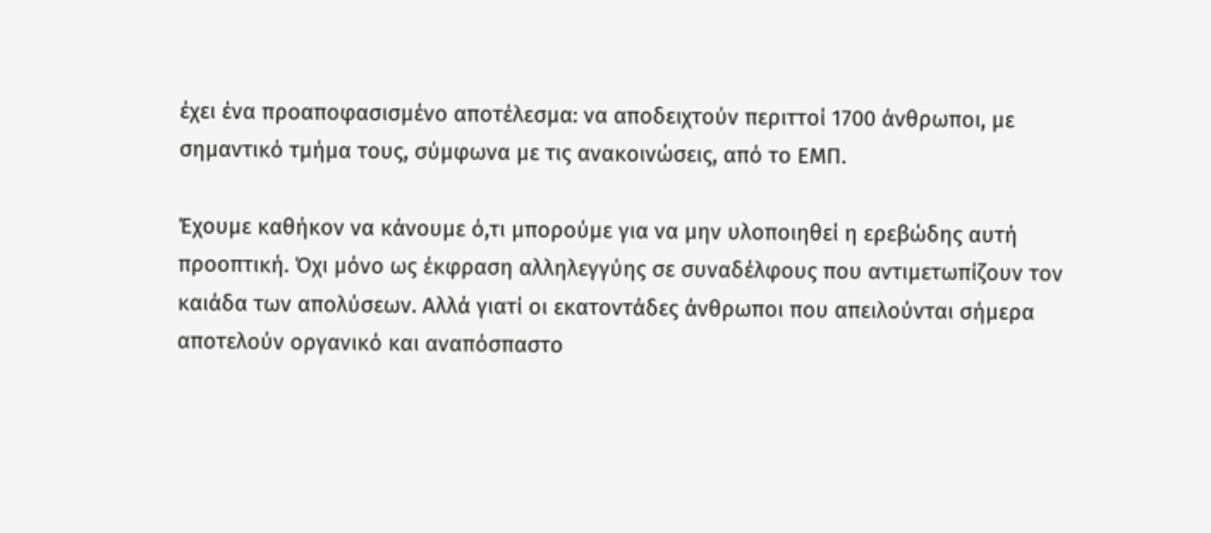έχει ένα προαποφασισμένο αποτέλεσμα: να αποδειχτούν περιττοί 1700 άνθρωποι, με σημαντικό τμήμα τους, σύμφωνα με τις ανακοινώσεις, από το ΕΜΠ.

Έχουμε καθήκον να κάνουμε ό,τι μπορούμε για να μην υλοποιηθεί η ερεβώδης αυτή προοπτική. Όχι μόνο ως έκφραση αλληλεγγύης σε συναδέλφους που αντιμετωπίζουν τον καιάδα των απολύσεων. Αλλά γιατί οι εκατοντάδες άνθρωποι που απειλούνται σήμερα αποτελούν οργανικό και αναπόσπαστο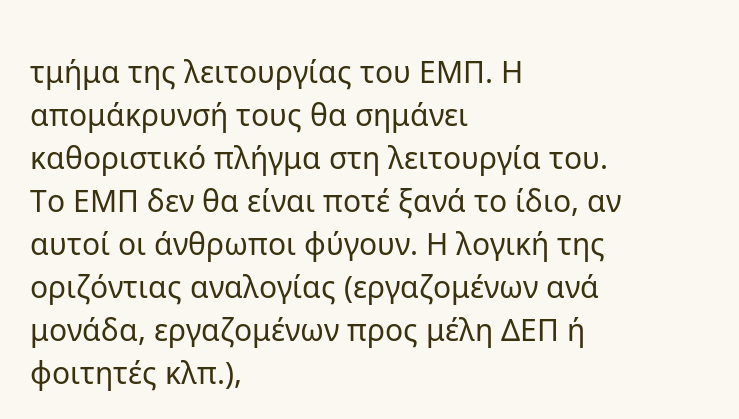τμήμα της λειτουργίας του ΕΜΠ. Η απομάκρυνσή τους θα σημάνει καθοριστικό πλήγμα στη λειτουργία του. Το ΕΜΠ δεν θα είναι ποτέ ξανά το ίδιο, αν αυτοί οι άνθρωποι φύγουν. Η λογική της οριζόντιας αναλογίας (εργαζομένων ανά μονάδα, εργαζομένων προς μέλη ΔΕΠ ή φοιτητές κλπ.),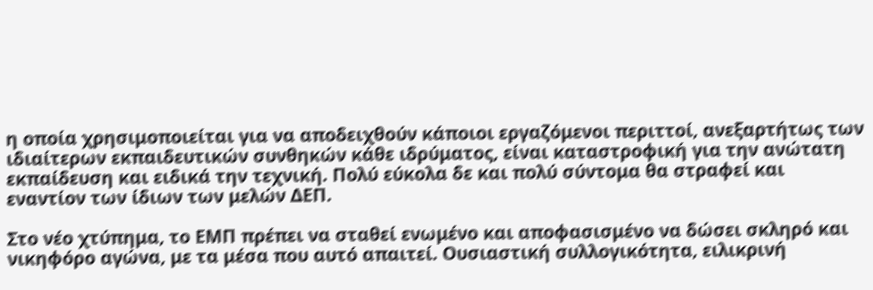η οποία χρησιμοποιείται για να αποδειχθούν κάποιοι εργαζόμενοι περιττοί, ανεξαρτήτως των ιδιαίτερων εκπαιδευτικών συνθηκών κάθε ιδρύματος, είναι καταστροφική για την ανώτατη εκπαίδευση και ειδικά την τεχνική. Πολύ εύκολα δε και πολύ σύντομα θα στραφεί και εναντίον των ίδιων των μελών ΔΕΠ.

Στο νέο χτύπημα, το ΕΜΠ πρέπει να σταθεί ενωμένο και αποφασισμένο να δώσει σκληρό και νικηφόρο αγώνα, με τα μέσα που αυτό απαιτεί. Ουσιαστική συλλογικότητα, ειλικρινή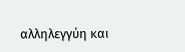αλληλεγγύη και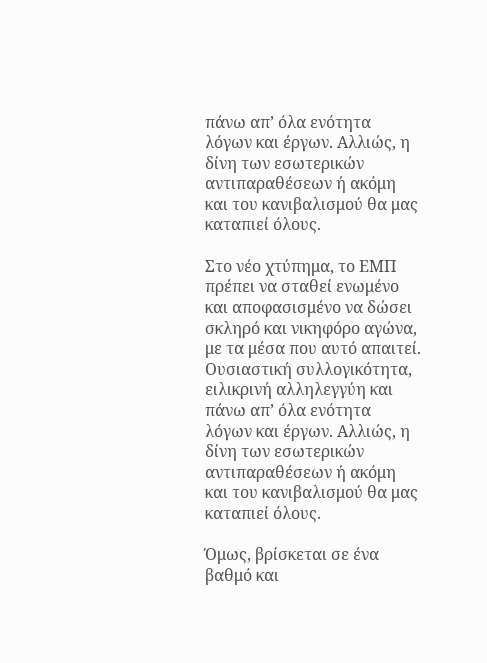πάνω απ’ όλα ενότητα λόγων και έργων. Αλλιώς, η δίνη των εσωτερικών αντιπαραθέσεων ή ακόμη και του κανιβαλισμού θα μας καταπιεί όλους.

Στο νέο χτύπημα, το ΕΜΠ πρέπει να σταθεί ενωμένο και αποφασισμένο να δώσει σκληρό και νικηφόρο αγώνα, με τα μέσα που αυτό απαιτεί. Ουσιαστική συλλογικότητα, ειλικρινή αλληλεγγύη και πάνω απ’ όλα ενότητα λόγων και έργων. Αλλιώς, η δίνη των εσωτερικών αντιπαραθέσεων ή ακόμη και του κανιβαλισμού θα μας καταπιεί όλους.

Όμως, βρίσκεται σε ένα βαθμό και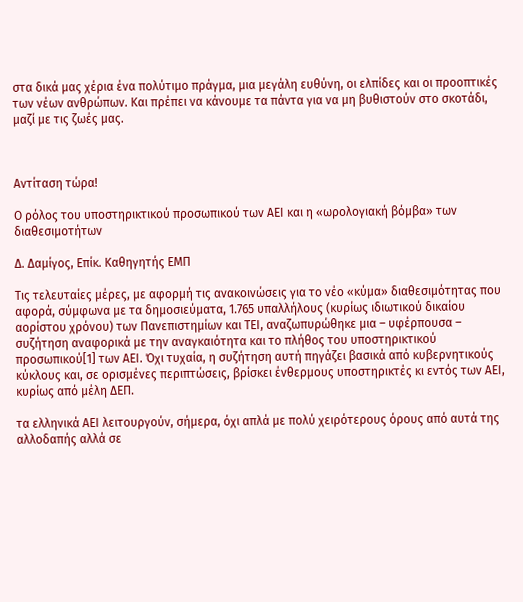στα δικά μας χέρια ένα πολύτιμο πράγμα, μια μεγάλη ευθύνη, οι ελπίδες και οι προοπτικές των νέων ανθρώπων. Και πρέπει να κάνουμε τα πάντα για να μη βυθιστούν στο σκοτάδι, μαζί με τις ζωές μας.



Aντίταση τώρα!

Ο ρόλος του υποστηρικτικού προσωπικού των ΑΕΙ και η «ωρολογιακή βόμβα» των διαθεσιμοτήτων

Δ. Δαμίγος, Επίκ. Καθηγητής ΕΜΠ

Τις τελευταίες μέρες, με αφορμή τις ανακοινώσεις για το νέο «κύμα» διαθεσιμότητας που αφορά, σύμφωνα με τα δημοσιεύματα, 1.765 υπαλλήλους (κυρίως ιδιωτικού δικαίου αορίστου χρόνου) των Πανεπιστημίων και ΤΕΙ, αναζωπυρώθηκε μια – υφέρπουσα – συζήτηση αναφορικά με την αναγκαιότητα και το πλήθος του υποστηρικτικού προσωπικού[1] των ΑΕΙ. Όχι τυχαία, η συζήτηση αυτή πηγάζει βασικά από κυβερνητικούς κύκλους και, σε ορισμένες περιπτώσεις, βρίσκει ένθερμους υποστηρικτές κι εντός των ΑΕΙ, κυρίως από μέλη ΔΕΠ.

τα ελληνικά ΑΕΙ λειτουργούν, σήμερα, όχι απλά με πολύ χειρότερους όρους από αυτά της αλλοδαπής αλλά σε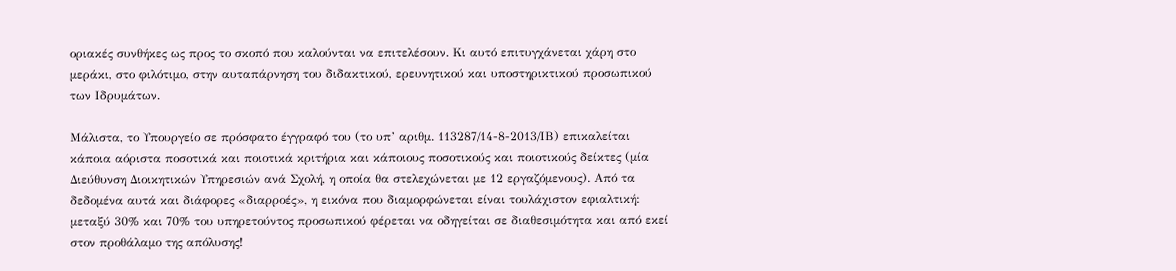οριακές συνθήκες ως προς το σκοπό που καλούνται να επιτελέσουν. Κι αυτό επιτυγχάνεται χάρη στο μεράκι, στο φιλότιμο, στην αυταπάρνηση του διδακτικού, ερευνητικού και υποστηρικτικού προσωπικού των Ιδρυμάτων.

Μάλιστα, το Υπουργείο σε πρόσφατο έγγραφό του (το υπ’ αριθμ. 113287/14-8-2013/ΙΒ) επικαλείται κάποια αόριστα ποσοτικά και ποιοτικά κριτήρια και κάποιους ποσοτικούς και ποιοτικούς δείκτες (μία Διεύθυνση Διοικητικών Υπηρεσιών ανά Σχολή, η οποία θα στελεχώνεται με 12 εργαζόμενους). Από τα δεδομένα αυτά και διάφορες «διαρροές», η εικόνα που διαμορφώνεται είναι τουλάχιστον εφιαλτική: μεταξύ 30% και 70% του υπηρετούντος προσωπικού φέρεται να οδηγείται σε διαθεσιμότητα και από εκεί στον προθάλαμο της απόλυσης!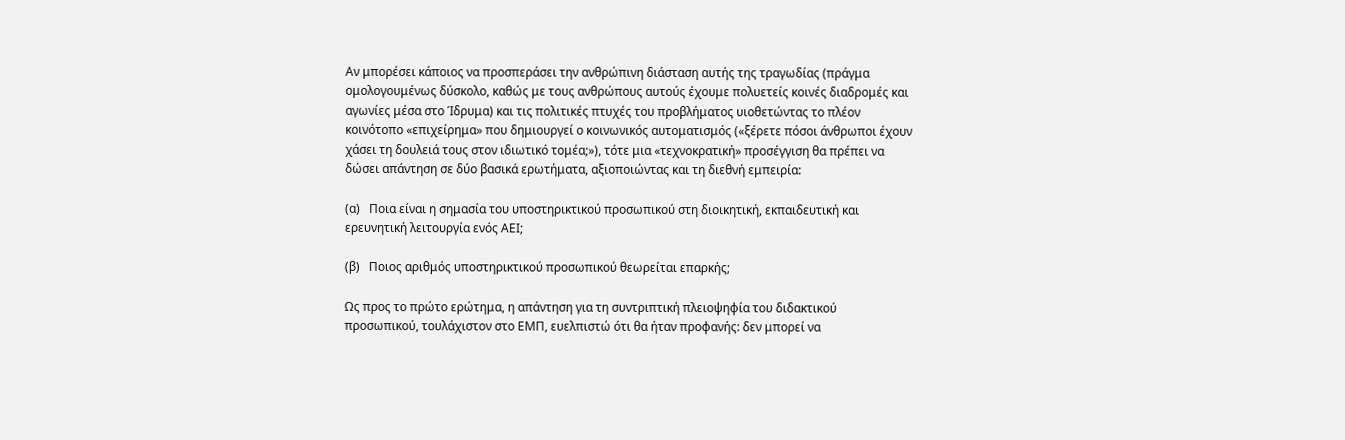Αν μπορέσει κάποιος να προσπεράσει την ανθρώπινη διάσταση αυτής της τραγωδίας (πράγμα ομολογουμένως δύσκολο, καθώς με τους ανθρώπους αυτούς έχουμε πολυετείς κοινές διαδρομές και αγωνίες μέσα στο Ίδρυμα) και τις πολιτικές πτυχές του προβλήματος υιοθετώντας το πλέον κοινότοπο «επιχείρημα» που δημιουργεί ο κοινωνικός αυτοματισμός («ξέρετε πόσοι άνθρωποι έχουν χάσει τη δουλειά τους στον ιδιωτικό τομέα;»), τότε μια «τεχνοκρατική» προσέγγιση θα πρέπει να δώσει απάντηση σε δύο βασικά ερωτήματα, αξιοποιώντας και τη διεθνή εμπειρία:

(α)   Ποια είναι η σημασία του υποστηρικτικού προσωπικού στη διοικητική, εκπαιδευτική και ερευνητική λειτουργία ενός ΑΕΙ;

(β)   Ποιος αριθμός υποστηρικτικού προσωπικού θεωρείται επαρκής;

Ως προς το πρώτο ερώτημα, η απάντηση για τη συντριπτική πλειοψηφία του διδακτικού προσωπικού, τουλάχιστον στο ΕΜΠ, ευελπιστώ ότι θα ήταν προφανής: δεν μπορεί να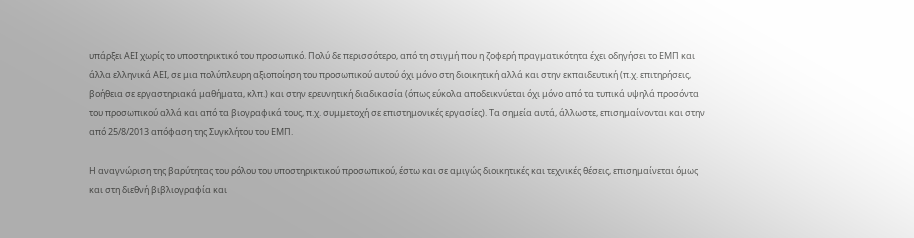υπάρξει ΑΕΙ χωρίς το υποστηρικτικό του προσωπικό. Πολύ δε περισσότερο, από τη στιγμή που η ζοφερή πραγματικότητα έχει οδηγήσει το ΕΜΠ και άλλα ελληνικά ΑΕΙ, σε μια πολύπλευρη αξιοποίηση του προσωπικού αυτού όχι μόνο στη διοικητική αλλά και στην εκπαιδευτική (π.χ. επιτηρήσεις, βοήθεια σε εργαστηριακά μαθήματα, κλπ.) και στην ερευνητική διαδικασία (όπως εύκολα αποδεικνύεται όχι μόνο από τα τυπικά υψηλά προσόντα του προσωπικού αλλά και από τα βιογραφικά τους, π.χ. συμμετοχή σε επιστημονικές εργασίες). Τα σημεία αυτά, άλλωστε, επισημαίνονται και στην από 25/8/2013 απόφαση της Συγκλήτου του ΕΜΠ.

Η αναγνώριση της βαρύτητας του ρόλου του υποστηρικτικού προσωπικού, έστω και σε αμιγώς διοικητικές και τεχνικές θέσεις, επισημαίνεται όμως και στη διεθνή βιβλιογραφία και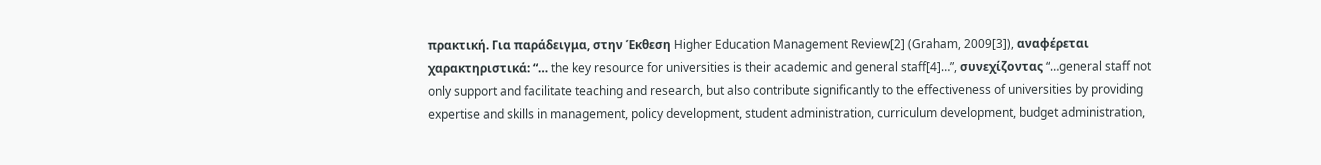πρακτική. Για παράδειγμα, στην Έκθεση Higher Education Management Review[2] (Graham, 2009[3]), αναφέρεται χαρακτηριστικά: “… the key resource for universities is their academic and general staff[4]…”, συνεχίζοντας “…general staff not only support and facilitate teaching and research, but also contribute significantly to the effectiveness of universities by providing expertise and skills in management, policy development, student administration, curriculum development, budget administration,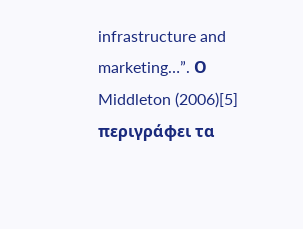infrastructure and marketing…”. Ο Middleton (2006)[5] περιγράφει τα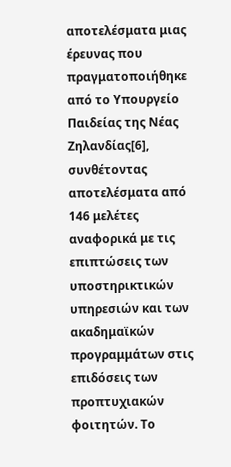αποτελέσματα μιας έρευνας που πραγματοποιήθηκε από το Υπουργείο Παιδείας της Νέας Ζηλανδίας[6], συνθέτοντας αποτελέσματα από 146 μελέτες αναφορικά με τις επιπτώσεις των υποστηρικτικών υπηρεσιών και των ακαδημαϊκών προγραμμάτων στις επιδόσεις των προπτυχιακών φοιτητών. Το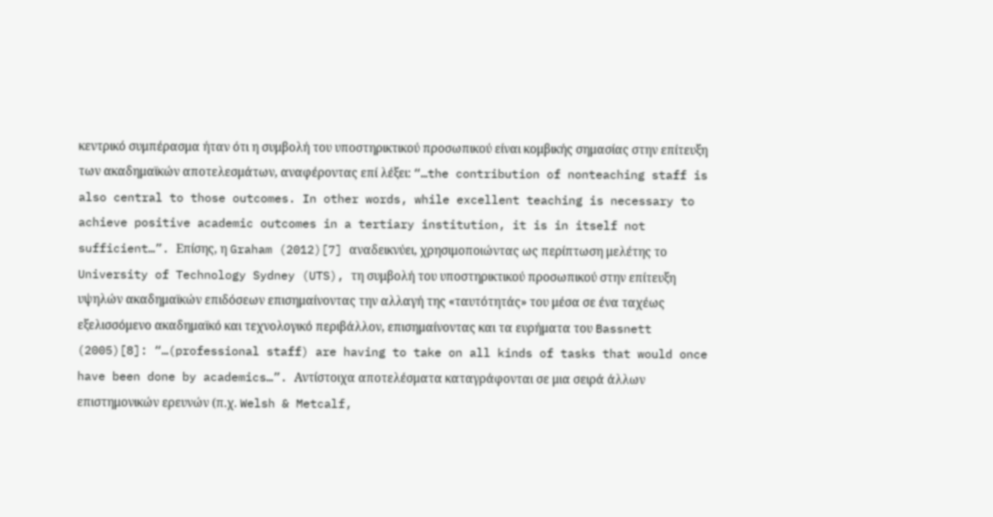κεντρικό συμπέρασμα ήταν ότι η συμβολή του υποστηρικτικού προσωπικού είναι κομβικής σημασίας στην επίτευξη των ακαδημαϊκών αποτελεσμάτων, αναφέροντας επί λέξει: “…the contribution of nonteaching staff is also central to those outcomes. In other words, while excellent teaching is necessary to achieve positive academic outcomes in a tertiary institution, it is in itself not sufficient…”. Επίσης, η Graham (2012)[7] αναδεικνύει, χρησιμοποιώντας ως περίπτωση μελέτης το University of Technology Sydney (UTS), τη συμβολή του υποστηρικτικού προσωπικού στην επίτευξη υψηλών ακαδημαϊκών επιδόσεων επισημαίνοντας την αλλαγή της «ταυτότητάς» του μέσα σε ένα ταχέως εξελισσόμενο ακαδημαϊκό και τεχνολογικό περιβάλλον, επισημαίνοντας και τα ευρήματα του Bassnett (2005)[8]: “…(professional staff) are having to take on all kinds of tasks that would once have been done by academics…”. Αντίστοιχα αποτελέσματα καταγράφονται σε μια σειρά άλλων επιστημονικών ερευνών (π.χ. Welsh & Metcalf,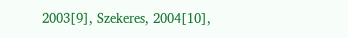2003[9], Szekeres, 2004[10],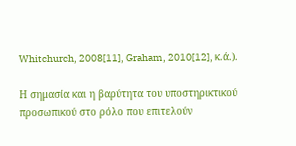Whitchurch, 2008[11], Graham, 2010[12], κ.ά.).

Η σημασία και η βαρύτητα του υποστηρικτικού προσωπικού στο ρόλο που επιτελούν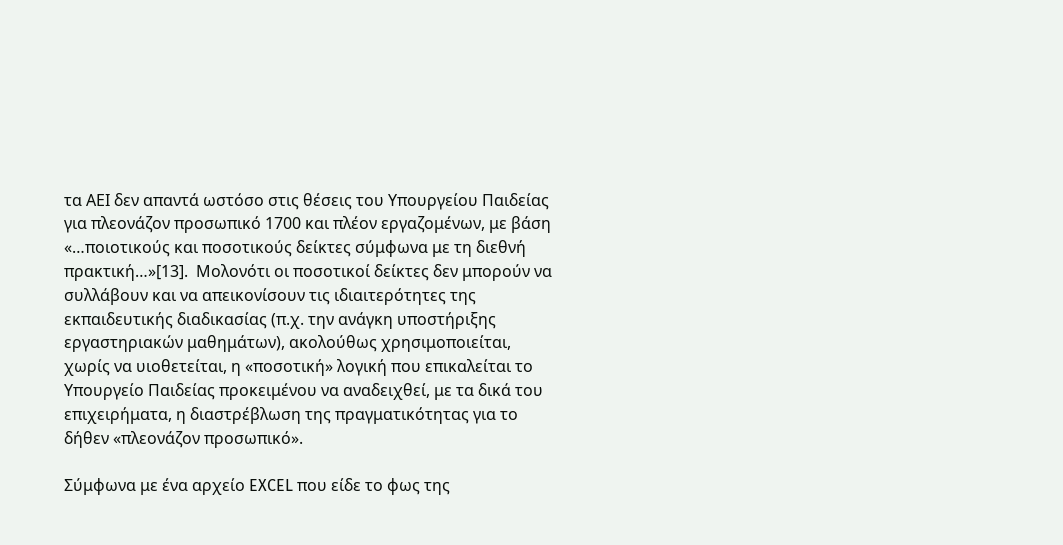τα ΑΕΙ δεν απαντά ωστόσο στις θέσεις του Υπουργείου Παιδείας για πλεονάζον προσωπικό 1700 και πλέον εργαζομένων, με βάση «…ποιοτικούς και ποσοτικούς δείκτες σύμφωνα με τη διεθνή πρακτική…»[13].  Μολονότι οι ποσοτικοί δείκτες δεν μπορούν να συλλάβουν και να απεικονίσουν τις ιδιαιτερότητες της εκπαιδευτικής διαδικασίας (π.χ. την ανάγκη υποστήριξης εργαστηριακών μαθημάτων), ακολούθως χρησιμοποιείται, χωρίς να υιοθετείται, η «ποσοτική» λογική που επικαλείται το Υπουργείο Παιδείας προκειμένου να αναδειχθεί, με τα δικά του επιχειρήματα, η διαστρέβλωση της πραγματικότητας για το δήθεν «πλεονάζον προσωπικό».

Σύμφωνα με ένα αρχείο EXCEL που είδε το φως της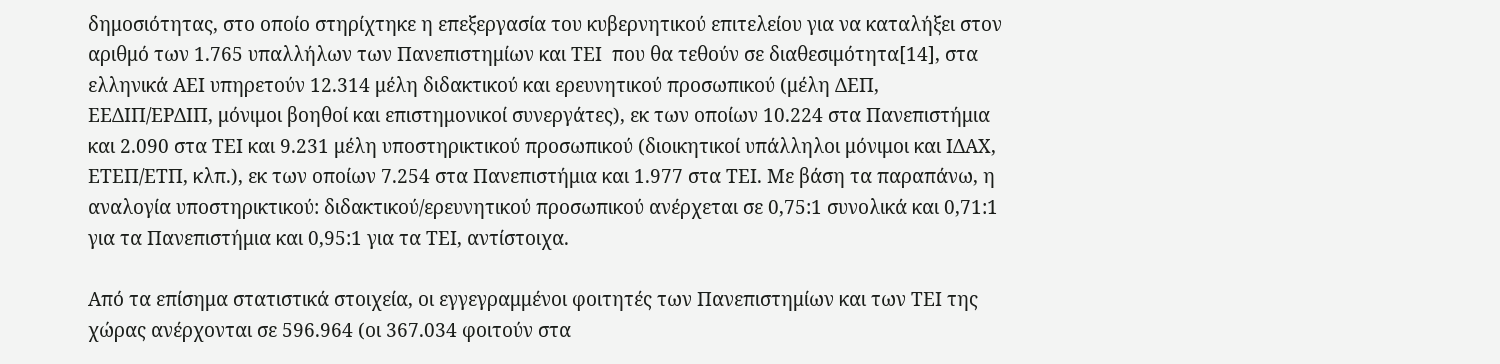δημοσιότητας, στο οποίο στηρίχτηκε η επεξεργασία του κυβερνητικού επιτελείου για να καταλήξει στον αριθμό των 1.765 υπαλλήλων των Πανεπιστημίων και ΤΕΙ  που θα τεθούν σε διαθεσιμότητα[14], στα ελληνικά ΑΕΙ υπηρετούν 12.314 μέλη διδακτικού και ερευνητικού προσωπικού (μέλη ΔΕΠ, ΕΕΔΙΠ/ΕΡΔΙΠ, μόνιμοι βοηθοί και επιστημονικοί συνεργάτες), εκ των οποίων 10.224 στα Πανεπιστήμια και 2.090 στα ΤΕΙ και 9.231 μέλη υποστηρικτικού προσωπικού (διοικητικοί υπάλληλοι μόνιμοι και ΙΔΑΧ, ΕΤΕΠ/ΕΤΠ, κλπ.), εκ των οποίων 7.254 στα Πανεπιστήμια και 1.977 στα ΤΕΙ. Με βάση τα παραπάνω, η αναλογία υποστηρικτικού: διδακτικού/ερευνητικού προσωπικού ανέρχεται σε 0,75:1 συνολικά και 0,71:1 για τα Πανεπιστήμια και 0,95:1 για τα ΤΕΙ, αντίστοιχα.

Από τα επίσημα στατιστικά στοιχεία, οι εγγεγραμμένοι φοιτητές των Πανεπιστημίων και των ΤΕΙ της χώρας ανέρχονται σε 596.964 (οι 367.034 φοιτούν στα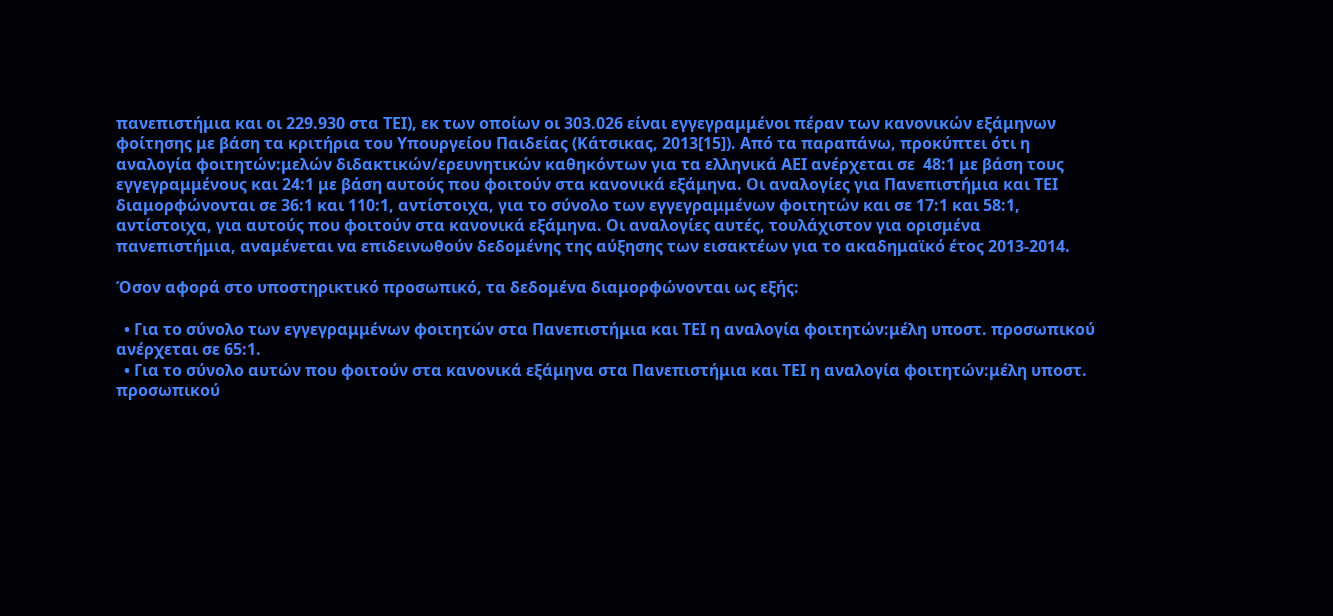πανεπιστήμια και οι 229.930 στα ΤΕΙ), εκ των οποίων οι 303.026 είναι εγγεγραμμένοι πέραν των κανονικών εξάμηνων φοίτησης με βάση τα κριτήρια του Υπουργείου Παιδείας (Κάτσικας, 2013[15]). Από τα παραπάνω, προκύπτει ότι η αναλογία φοιτητών:μελών διδακτικών/ερευνητικών καθηκόντων για τα ελληνικά ΑΕΙ ανέρχεται σε  48:1 με βάση τους εγγεγραμμένους και 24:1 με βάση αυτούς που φοιτούν στα κανονικά εξάμηνα. Οι αναλογίες για Πανεπιστήμια και ΤΕΙ διαμορφώνονται σε 36:1 και 110:1, αντίστοιχα, για το σύνολο των εγγεγραμμένων φοιτητών και σε 17:1 και 58:1, αντίστοιχα, για αυτούς που φοιτούν στα κανονικά εξάμηνα. Οι αναλογίες αυτές, τουλάχιστον για ορισμένα πανεπιστήμια, αναμένεται να επιδεινωθούν δεδομένης της αύξησης των εισακτέων για το ακαδημαϊκό έτος 2013-2014.

Όσον αφορά στο υποστηρικτικό προσωπικό, τα δεδομένα διαμορφώνονται ως εξής:

  • Για το σύνολο των εγγεγραμμένων φοιτητών στα Πανεπιστήμια και ΤΕΙ η αναλογία φοιτητών:μέλη υποστ. προσωπικού ανέρχεται σε 65:1.
  • Για το σύνολο αυτών που φοιτούν στα κανονικά εξάμηνα στα Πανεπιστήμια και ΤΕΙ η αναλογία φοιτητών:μέλη υποστ. προσωπικού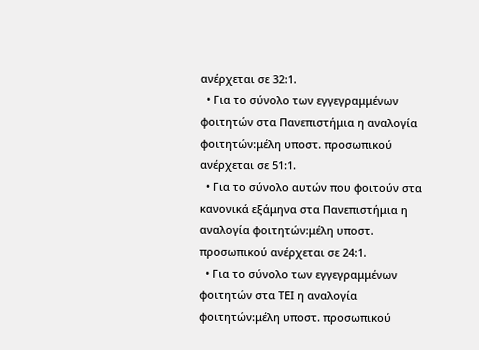ανέρχεται σε 32:1.
  • Για το σύνολο των εγγεγραμμένων φοιτητών στα Πανεπιστήμια η αναλογία φοιτητών:μέλη υποστ. προσωπικού ανέρχεται σε 51:1.
  • Για το σύνολο αυτών που φοιτούν στα κανονικά εξάμηνα στα Πανεπιστήμια η αναλογία φοιτητών:μέλη υποστ. προσωπικού ανέρχεται σε 24:1.
  • Για το σύνολο των εγγεγραμμένων φοιτητών στα ΤΕΙ η αναλογία φοιτητών:μέλη υποστ. προσωπικού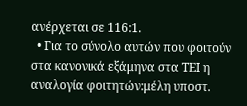ανέρχεται σε 116:1.
  • Για το σύνολο αυτών που φοιτούν στα κανονικά εξάμηνα στα ΤΕΙ η αναλογία φοιτητών:μέλη υποστ.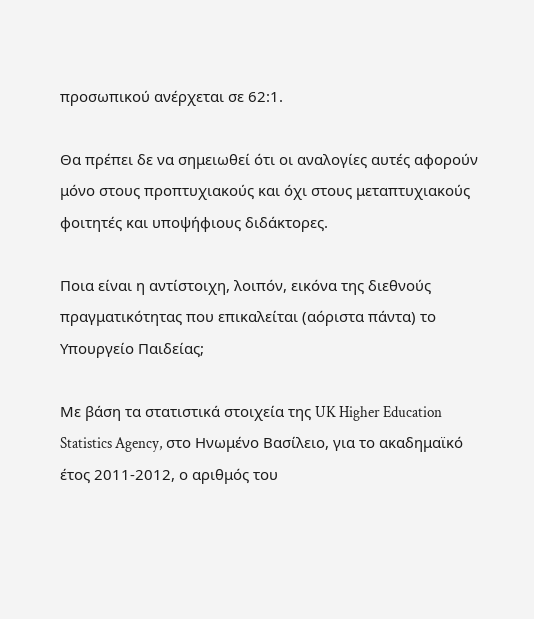προσωπικού ανέρχεται σε 62:1.

Θα πρέπει δε να σημειωθεί ότι οι αναλογίες αυτές αφορούν μόνο στους προπτυχιακούς και όχι στους μεταπτυχιακούς φοιτητές και υποψήφιους διδάκτορες.

Ποια είναι η αντίστοιχη, λοιπόν, εικόνα της διεθνούς πραγματικότητας που επικαλείται (αόριστα πάντα) το Υπουργείο Παιδείας;

Με βάση τα στατιστικά στοιχεία της UK Higher Education Statistics Agency, στο Ηνωμένο Βασίλειο, για το ακαδημαϊκό έτος 2011-2012, ο αριθμός του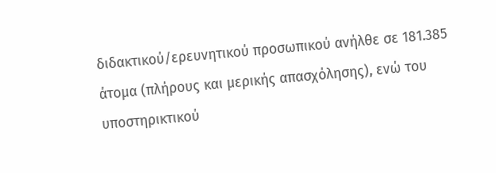διδακτικού/ερευνητικού προσωπικού ανήλθε σε 181.385 άτομα (πλήρους και μερικής απασχόλησης), ενώ του υποστηρικτικού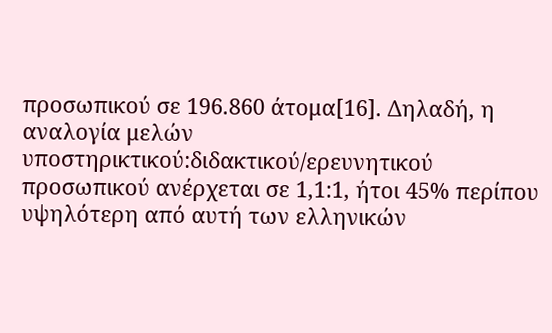προσωπικού σε 196.860 άτομα[16]. Δηλαδή, η αναλογία μελών υποστηρικτικού:διδακτικού/ερευνητικού προσωπικού ανέρχεται σε 1,1:1, ήτοι 45% περίπου υψηλότερη από αυτή των ελληνικών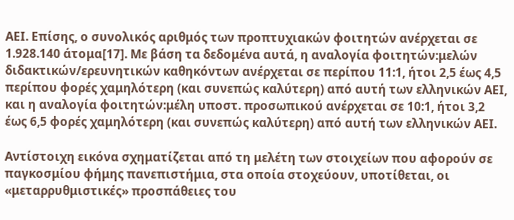ΑΕΙ. Επίσης, ο συνολικός αριθμός των προπτυχιακών φοιτητών ανέρχεται σε 1.928.140 άτομα[17]. Με βάση τα δεδομένα αυτά, η αναλογία φοιτητών:μελών διδακτικών/ερευνητικών καθηκόντων ανέρχεται σε περίπου 11:1, ήτοι 2,5 έως 4,5 περίπου φορές χαμηλότερη (και συνεπώς καλύτερη) από αυτή των ελληνικών ΑΕΙ, και η αναλογία φοιτητών:μέλη υποστ. προσωπικού ανέρχεται σε 10:1, ήτοι 3,2 έως 6,5 φορές χαμηλότερη (και συνεπώς καλύτερη) από αυτή των ελληνικών ΑΕΙ.

Αντίστοιχη εικόνα σχηματίζεται από τη μελέτη των στοιχείων που αφορούν σε παγκοσμίου φήμης πανεπιστήμια, στα οποία στοχεύουν, υποτίθεται, οι «μεταρρυθμιστικές» προσπάθειες του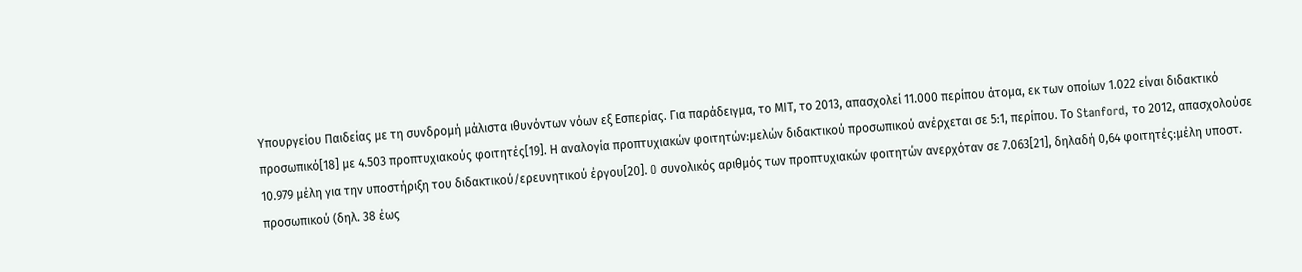Υπουργείου Παιδείας με τη συνδρομή μάλιστα ιθυνόντων νόων εξ Εσπερίας. Για παράδειγμα, το ΜΙΤ, το 2013, απασχολεί 11.000 περίπου άτομα, εκ των οποίων 1.022 είναι διδακτικό προσωπικό[18] με 4.503 προπτυχιακούς φοιτητές[19]. Η αναλογία προπτυχιακών φοιτητών:μελών διδακτικού προσωπικού ανέρχεται σε 5:1, περίπου. Το Stanford, το 2012, απασχολούσε 10.979 μέλη για την υποστήριξη του διδακτικού/ερευνητικού έργου[20]. O συνολικός αριθμός των προπτυχιακών φοιτητών ανερχόταν σε 7.063[21], δηλαδή 0,64 φοιτητές:μέλη υποστ. προσωπικού (δηλ. 38 έως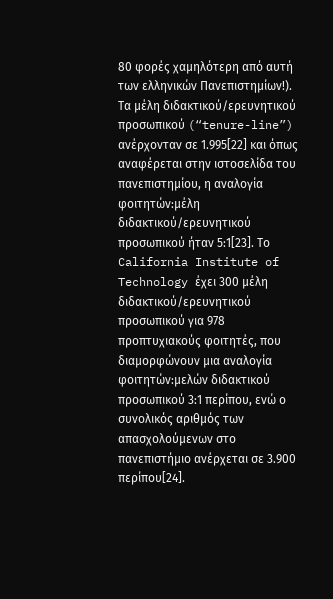80 φορές χαμηλότερη από αυτή των ελληνικών Πανεπιστημίων!). Τα μέλη διδακτικού/ερευνητικού προσωπικού (“tenure-line”) ανέρχονταν σε 1.995[22] και όπως αναφέρεται στην ιστοσελίδα του πανεπιστημίου, η αναλογία φοιτητών:μέλη διδακτικού/ερευνητικού προσωπικού ήταν 5:1[23]. Το California Institute of Technology έχει 300 μέλη διδακτικού/ερευνητικού προσωπικού για 978 προπτυχιακούς φοιτητές, που διαμορφώνουν μια αναλογία φοιτητών:μελών διδακτικού προσωπικού 3:1 περίπου, ενώ ο συνολικός αριθμός των απασχολούμενων στο πανεπιστήμιο ανέρχεται σε 3.900 περίπου[24].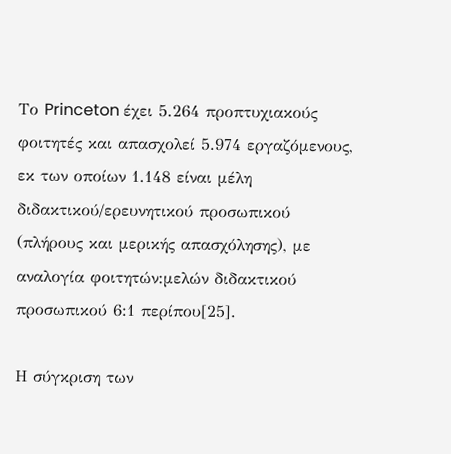Το Princeton έχει 5.264 προπτυχιακούς φοιτητές και απασχολεί 5.974 εργαζόμενους, εκ των οποίων 1.148 είναι μέλη διδακτικού/ερευνητικού προσωπικού (πλήρους και μερικής απασχόλησης), με αναλογία φοιτητών:μελών διδακτικού προσωπικού 6:1 περίπου[25].

Η σύγκριση των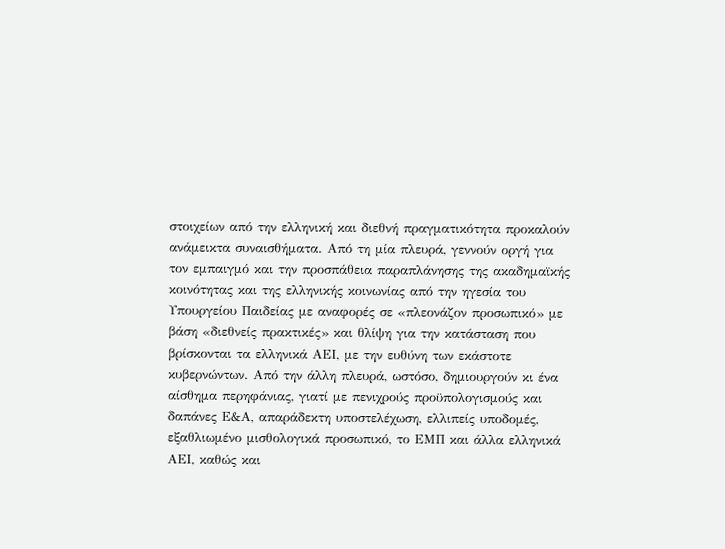στοιχείων από την ελληνική και διεθνή πραγματικότητα προκαλούν ανάμεικτα συναισθήματα. Από τη μία πλευρά, γεννούν οργή για τον εμπαιγμό και την προσπάθεια παραπλάνησης της ακαδημαϊκής κοινότητας και της ελληνικής κοινωνίας από την ηγεσία του Υπουργείου Παιδείας με αναφορές σε «πλεονάζον προσωπικό» με βάση «διεθνείς πρακτικές» και θλίψη για την κατάσταση που βρίσκονται τα ελληνικά ΑΕΙ, με την ευθύνη των εκάστοτε κυβερνώντων. Από την άλλη πλευρά, ωστόσο, δημιουργούν κι ένα αίσθημα περηφάνιας, γιατί με πενιχρούς προϋπολογισμούς και δαπάνες Ε&Α, απαράδεκτη υποστελέχωση, ελλιπείς υποδομές, εξαθλιωμένο μισθολογικά προσωπικό, το ΕΜΠ και άλλα ελληνικά ΑΕΙ, καθώς και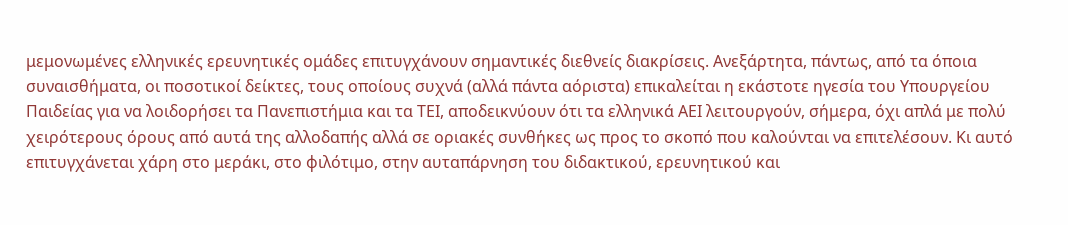μεμονωμένες ελληνικές ερευνητικές ομάδες επιτυγχάνουν σημαντικές διεθνείς διακρίσεις. Ανεξάρτητα, πάντως, από τα όποια συναισθήματα, οι ποσοτικοί δείκτες, τους οποίους συχνά (αλλά πάντα αόριστα) επικαλείται η εκάστοτε ηγεσία του Υπουργείου Παιδείας για να λοιδορήσει τα Πανεπιστήμια και τα ΤΕΙ, αποδεικνύουν ότι τα ελληνικά ΑΕΙ λειτουργούν, σήμερα, όχι απλά με πολύ χειρότερους όρους από αυτά της αλλοδαπής αλλά σε οριακές συνθήκες ως προς το σκοπό που καλούνται να επιτελέσουν. Κι αυτό επιτυγχάνεται χάρη στο μεράκι, στο φιλότιμο, στην αυταπάρνηση του διδακτικού, ερευνητικού και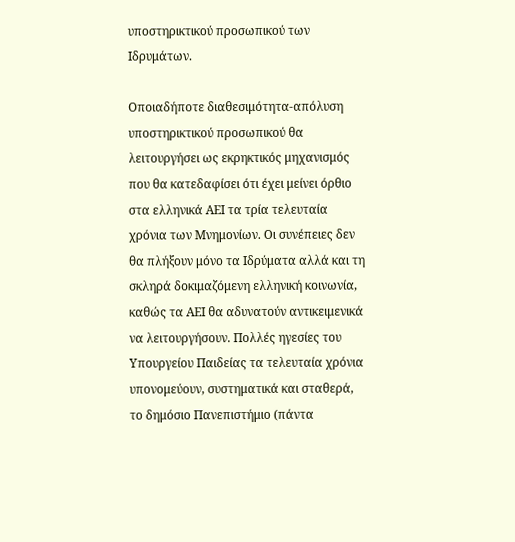υποστηρικτικού προσωπικού των Ιδρυμάτων.

Οποιαδήποτε διαθεσιμότητα-απόλυση υποστηρικτικού προσωπικού θα λειτουργήσει ως εκρηκτικός μηχανισμός που θα κατεδαφίσει ότι έχει μείνει όρθιο στα ελληνικά ΑΕΙ τα τρία τελευταία χρόνια των Μνημονίων. Οι συνέπειες δεν θα πλήξουν μόνο τα Ιδρύματα αλλά και τη σκληρά δοκιμαζόμενη ελληνική κοινωνία, καθώς τα ΑΕΙ θα αδυνατούν αντικειμενικά να λειτουργήσουν. Πολλές ηγεσίες του Υπουργείου Παιδείας τα τελευταία χρόνια υπονομεύουν, συστηματικά και σταθερά, το δημόσιο Πανεπιστήμιο (πάντα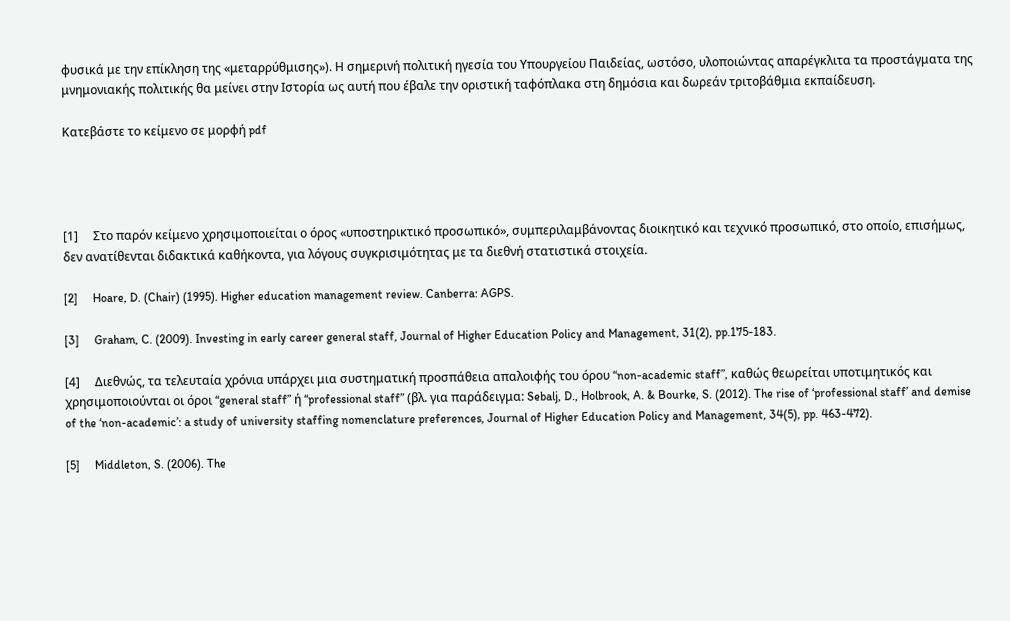φυσικά με την επίκληση της «μεταρρύθμισης»). Η σημερινή πολιτική ηγεσία του Υπουργείου Παιδείας, ωστόσο, υλοποιώντας απαρέγκλιτα τα προστάγματα της μνημονιακής πολιτικής θα μείνει στην Ιστορία ως αυτή που έβαλε την οριστική ταφόπλακα στη δημόσια και δωρεάν τριτοβάθμια εκπαίδευση.

Κατεβάστε το κείμενο σε μορφή pdf




[1]     Στο παρόν κείμενο χρησιμοποιείται ο όρος «υποστηρικτικό προσωπικό», συμπεριλαμβάνοντας διοικητικό και τεχνικό προσωπικό, στο οποίο, επισήμως, δεν ανατίθενται διδακτικά καθήκοντα, για λόγους συγκρισιμότητας με τα διεθνή στατιστικά στοιχεία.

[2]     Hoare, D. (Chair) (1995). Higher education management review. Canberra: AGPS.

[3]     Graham, C. (2009). Investing in early career general staff, Journal of Higher Education Policy and Management, 31(2), pp.175-183.

[4]     Διεθνώς, τα τελευταία χρόνια υπάρχει μια συστηματική προσπάθεια απαλοιφής του όρου “non-academic staff”, καθώς θεωρείται υποτιμητικός και χρησιμοποιούνται οι όροι “general staff” ή “professional staff” (βλ. για παράδειγμα: Sebalj, D., Holbrook, A. & Bourke, S. (2012). The rise of ‘professional staff’ and demise of the ‘non-academic’: a study of university staffing nomenclature preferences, Journal of Higher Education Policy and Management, 34(5), pp. 463-472).

[5]     Middleton, S. (2006). The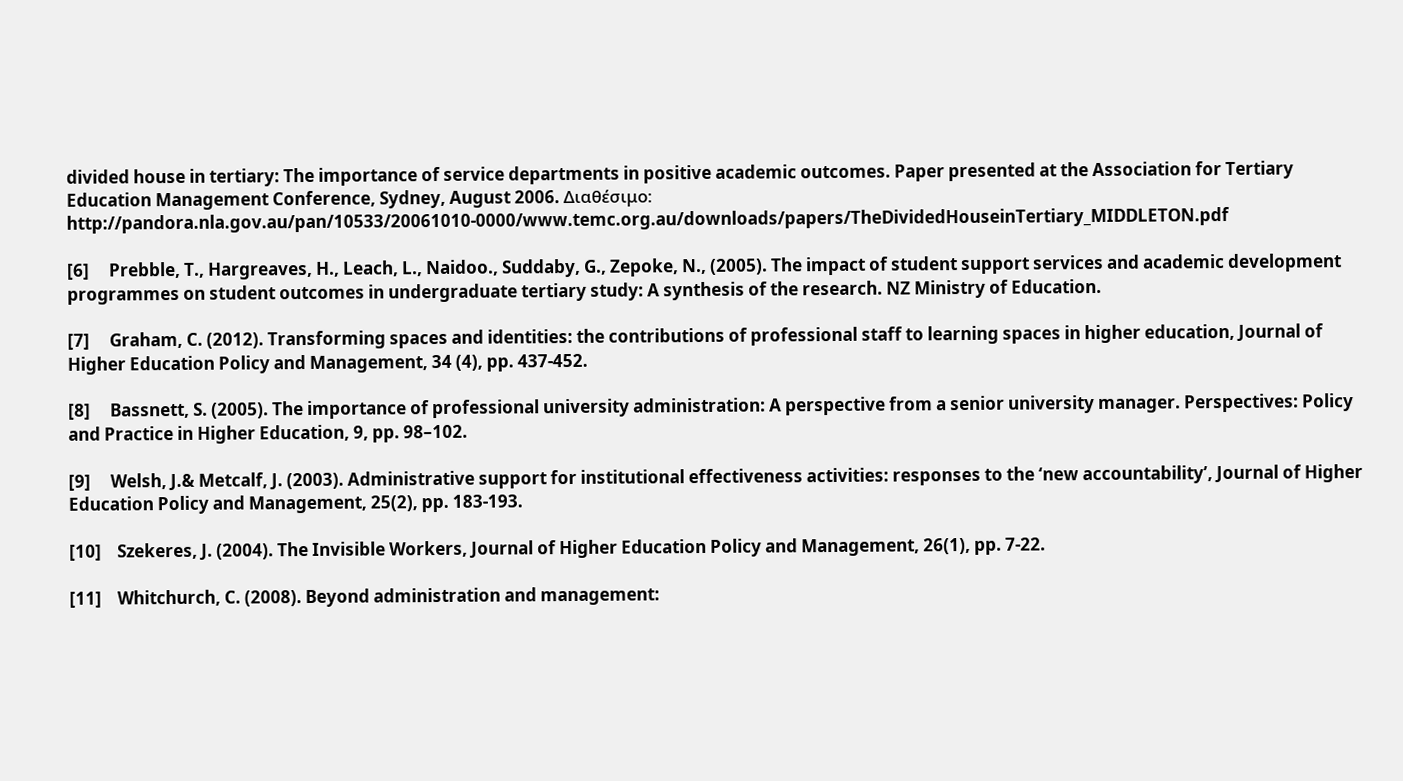divided house in tertiary: The importance of service departments in positive academic outcomes. Paper presented at the Association for Tertiary Education Management Conference, Sydney, August 2006. Διαθέσιμο: http://pandora.nla.gov.au/pan/10533/20061010-0000/www.temc.org.au/downloads/papers/TheDividedHouseinTertiary_MIDDLETON.pdf

[6]     Prebble, T., Hargreaves, H., Leach, L., Naidoo., Suddaby, G., Zepoke, N., (2005). The impact of student support services and academic development programmes on student outcomes in undergraduate tertiary study: A synthesis of the research. NZ Ministry of Education.

[7]     Graham, C. (2012). Transforming spaces and identities: the contributions of professional staff to learning spaces in higher education, Journal of Higher Education Policy and Management, 34 (4), pp. 437-452.

[8]     Bassnett, S. (2005). The importance of professional university administration: A perspective from a senior university manager. Perspectives: Policy and Practice in Higher Education, 9, pp. 98–102.

[9]     Welsh, J.& Metcalf, J. (2003). Administrative support for institutional effectiveness activities: responses to the ‘new accountability’, Journal of Higher Education Policy and Management, 25(2), pp. 183-193.

[10]    Szekeres, J. (2004). The Invisible Workers, Journal of Higher Education Policy and Management, 26(1), pp. 7-22.

[11]    Whitchurch, C. (2008). Beyond administration and management: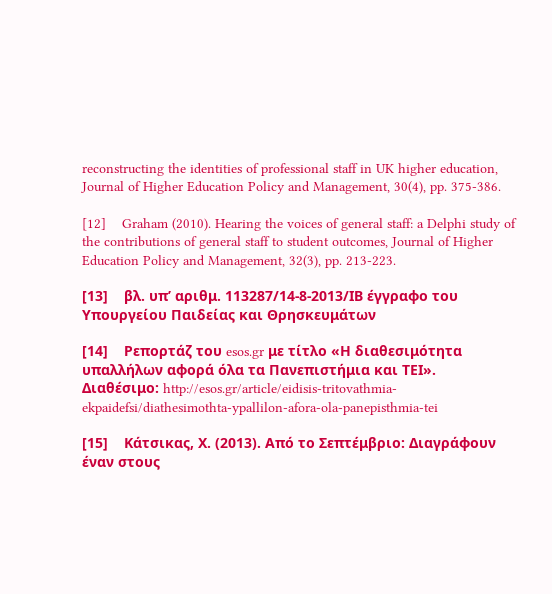reconstructing the identities of professional staff in UK higher education, Journal of Higher Education Policy and Management, 30(4), pp. 375-386.

[12]    Graham (2010). Hearing the voices of general staff: a Delphi study of the contributions of general staff to student outcomes, Journal of Higher Education Policy and Management, 32(3), pp. 213-223.

[13]    βλ. υπ’ αριθμ. 113287/14-8-2013/ΙΒ έγγραφο του Υπουργείου Παιδείας και Θρησκευμάτων

[14]    Ρεπορτάζ του esos.gr με τίτλο «Η διαθεσιμότητα υπαλλήλων αφορά όλα τα Πανεπιστήμια και ΤΕΙ». Διαθέσιμο: http://esos.gr/article/eidisis-tritovathmia-ekpaidefsi/diathesimothta-ypallilon-afora-ola-panepisthmia-tei

[15]    Κάτσικας, Χ. (2013). Από το Σεπτέμβριο: Διαγράφουν έναν στους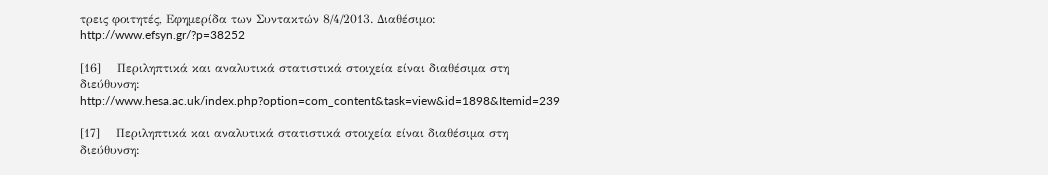τρεις φοιτητές, Εφημερίδα των Συντακτών 8/4/2013. Διαθέσιμο: http://www.efsyn.gr/?p=38252

[16]    Περιληπτικά και αναλυτικά στατιστικά στοιχεία είναι διαθέσιμα στη διεύθυνση: http://www.hesa.ac.uk/index.php?option=com_content&task=view&id=1898&Itemid=239

[17]    Περιληπτικά και αναλυτικά στατιστικά στοιχεία είναι διαθέσιμα στη διεύθυνση: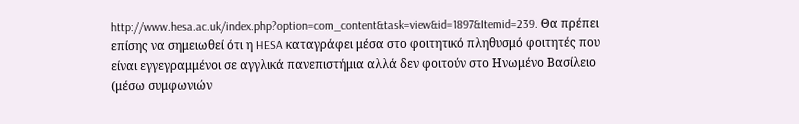http://www.hesa.ac.uk/index.php?option=com_content&task=view&id=1897&Itemid=239. Θα πρέπει επίσης να σημειωθεί ότι η HESA καταγράφει μέσα στο φοιτητικό πληθυσμό φοιτητές που είναι εγγεγραμμένοι σε αγγλικά πανεπιστήμια αλλά δεν φοιτούν στο Ηνωμένο Βασίλειο (μέσω συμφωνιών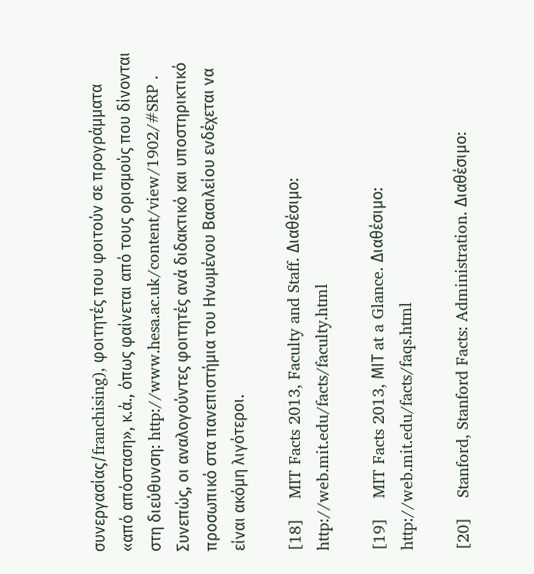συνεργασίας/franchising), φοιτητές που φοιτούν σε προγράμματα «από απόσταση», κ.ά., όπως φαίνεται από τους ορισμούς που δίνονται στη διεύθυνση: http://www.hesa.ac.uk/content/view/1902/#SRP . Συνεπώς, οι αναλογούντες φοιτητές ανά διδακτικό και υποστηρικτικό προσωπικό στα πανεπιστήμια του Ηνωμένου Βασιλείου ενδέχεται να είναι ακόμη λιγότεροι.

[18]    MIT Facts 2013, Faculty and Staff. Διαθέσιμο: http://web.mit.edu/facts/faculty.html

[19]    MIT Facts 2013, ΜΙΤ at a Glance. Διαθέσιμο: http://web.mit.edu/facts/faqs.html

[20]    Stanford, Stanford Facts: Administration. Διαθέσιμο: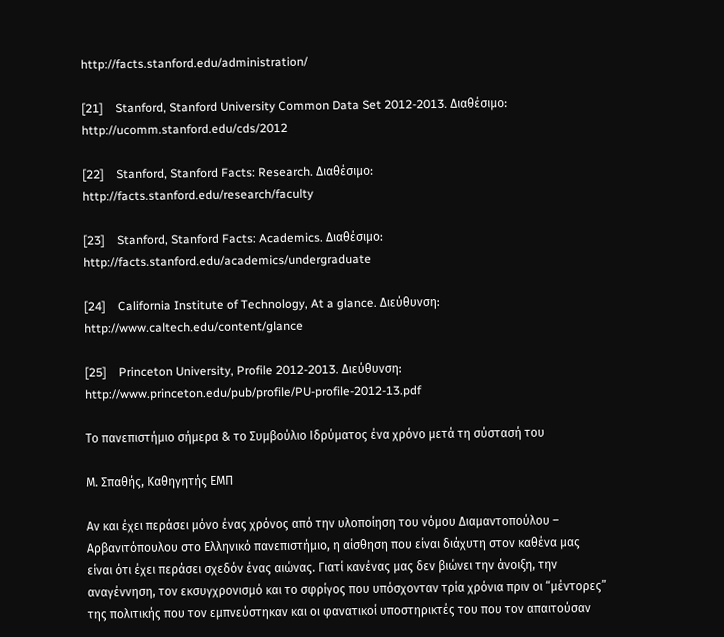http://facts.stanford.edu/administration/

[21]    Stanford, Stanford University Common Data Set 2012-2013. Διαθέσιμο: http://ucomm.stanford.edu/cds/2012

[22]    Stanford, Stanford Facts: Research. Διαθέσιμο: http://facts.stanford.edu/research/faculty

[23]    Stanford, Stanford Facts: Academics. Διαθέσιμο: http://facts.stanford.edu/academics/undergraduate

[24]    California Institute of Technology, At a glance. Διεύθυνση: http://www.caltech.edu/content/glance

[25]    Princeton University, Profile 2012-2013. Διεύθυνση: http://www.princeton.edu/pub/profile/PU-profile-2012-13.pdf

Το πανεπιστήμιο σήμερα & το Συμβούλιο Ιδρύματος ένα χρόνο μετά τη σύστασή του

Μ. Σπαθής, Καθηγητής ΕΜΠ

Αν και έχει περάσει μόνο ένας χρόνος από την υλοποίηση του νόμου Διαμαντοπούλου – Αρβανιτόπουλου στο Ελληνικό πανεπιστήμιο, η αίσθηση που είναι διάχυτη στον καθένα μας είναι ότι έχει περάσει σχεδόν ένας αιώνας. Γιατί κανένας μας δεν βιώνει την άνοιξη, την αναγέννηση, τον εκσυγχρονισμό και το σφρίγος που υπόσχονταν τρία χρόνια πριν οι “μέντορες” της πολιτικής που τον εμπνεύστηκαν και οι φανατικοί υποστηρικτές του που τον απαιτούσαν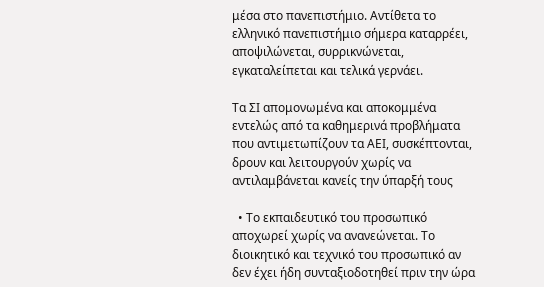μέσα στο πανεπιστήμιο. Αντίθετα το ελληνικό πανεπιστήμιο σήμερα καταρρέει, αποψιλώνεται, συρρικνώνεται, εγκαταλείπεται και τελικά γερνάει.

Τα ΣΙ απομονωμένα και αποκομμένα εντελώς από τα καθημερινά προβλήματα που αντιμετωπίζουν τα ΑΕΙ, συσκέπτονται, δρουν και λειτουργούν χωρίς να αντιλαμβάνεται κανείς την ύπαρξή τους

  • Το εκπαιδευτικό του προσωπικό αποχωρεί χωρίς να ανανεώνεται. Το διοικητικό και τεχνικό του προσωπικό αν δεν έχει ήδη συνταξιοδοτηθεί πριν την ώρα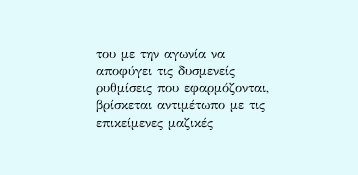του με την αγωνία να αποφύγει τις δυσμενείς ρυθμίσεις που εφαρμόζονται, βρίσκεται αντιμέτωπο με τις επικείμενες μαζικές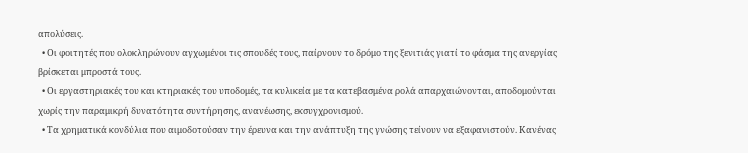απολύσεις.
  • Οι φοιτητές που ολοκληρώνουν αγχωμένοι τις σπουδές τους, παίρνουν το δρόμο της ξενιτιάς γιατί το φάσμα της ανεργίας βρίσκεται μπροστά τους.
  • Οι εργαστηριακές του και κτηριακές του υποδομές, τα κυλικεία με τα κατεβασμένα ρολά απαρχαιώνονται, αποδομούνται χωρίς την παραμικρή δυνατότητα συντήρησης, ανανέωσης, εκσυγχρονισμού.
  • Τα χρηματικά κονδύλια που αιμοδοτούσαν την έρευνα και την ανάπτυξη της γνώσης τείνουν να εξαφανιστούν. Κανένας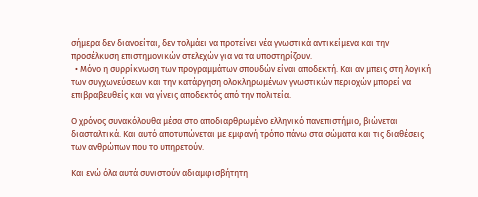σήμερα δεν διανοείται, δεν τολμάει να προτείνει νέα γνωστικά αντικείμενα και την προσέλκυση επιστημονικών στελεχών για να τα υποστηρίζουν.
  • Μόνο η συρρίκνωση των προγραμμάτων σπουδών είναι αποδεκτή. Και αν μπεις στη λογική των συγχωνεύσεων και την κατάργηση ολοκληρωμένων γνωστικών περιοχών μπορεί να επιβραβευθείς και να γίνεις αποδεκτός από την πολιτεία.

Ο χρόνος συνακόλουθα μέσα στο αποδιαρθρωμένο ελληνικό πανεπιστήμιο, βιώνεται διασταλτικά. Και αυτό αποτυπώνεται με εμφανή τρόπο πάνω στα σώματα και τις διαθέσεις των ανθρώπων που το υπηρετούν.

Και ενώ όλα αυτά συνιστούν αδιαμφισβήτητη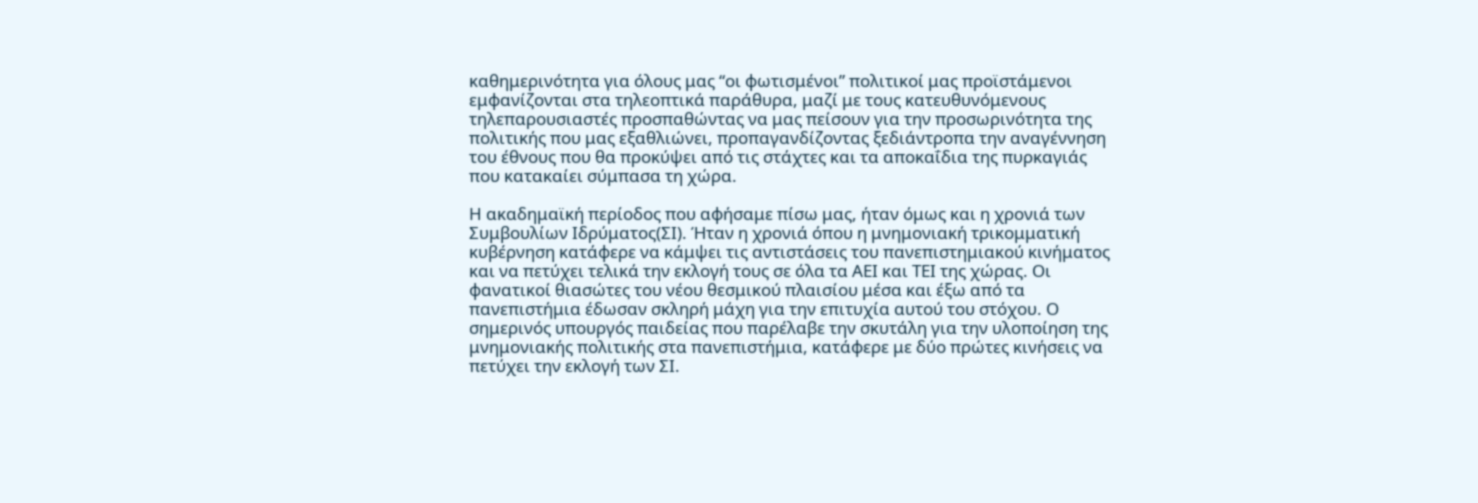καθημερινότητα για όλους μας “οι φωτισμένοι” πολιτικοί μας προϊστάμενοι εμφανίζονται στα τηλεοπτικά παράθυρα, μαζί με τους κατευθυνόμενους τηλεπαρουσιαστές προσπαθώντας να μας πείσουν για την προσωρινότητα της πολιτικής που μας εξαθλιώνει, προπαγανδίζοντας ξεδιάντροπα την αναγέννηση του έθνους που θα προκύψει από τις στάχτες και τα αποκαΐδια της πυρκαγιάς που κατακαίει σύμπασα τη χώρα.

Η ακαδημαϊκή περίοδος που αφήσαμε πίσω μας, ήταν όμως και η χρονιά των Συμβουλίων Ιδρύματος(ΣΙ). Ήταν η χρονιά όπου η μνημονιακή τρικομματική κυβέρνηση κατάφερε να κάμψει τις αντιστάσεις του πανεπιστημιακού κινήματος και να πετύχει τελικά την εκλογή τους σε όλα τα ΑΕΙ και ΤΕΙ της χώρας. Οι φανατικοί θιασώτες του νέου θεσμικού πλαισίου μέσα και έξω από τα πανεπιστήμια έδωσαν σκληρή μάχη για την επιτυχία αυτού του στόχου. Ο σημερινός υπουργός παιδείας που παρέλαβε την σκυτάλη για την υλοποίηση της μνημονιακής πολιτικής στα πανεπιστήμια, κατάφερε με δύο πρώτες κινήσεις να πετύχει την εκλογή των ΣΙ.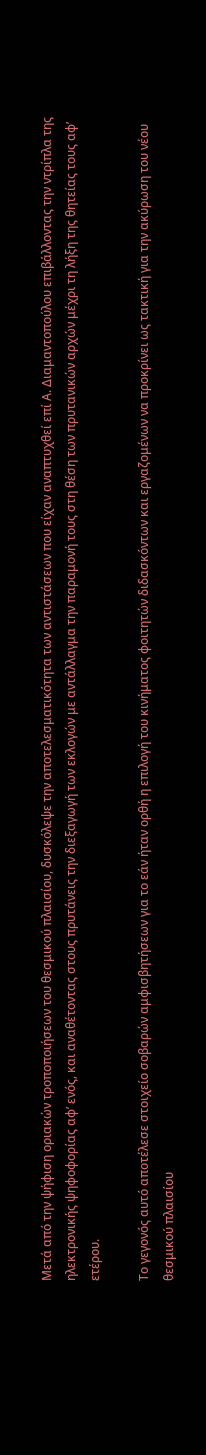Μετά από την ψήφιση οριακών τροποποιήσεων του θεσμικού πλαισίου, δυσκόλεψε την αποτελεσματικότητα των αντιστάσεων που είχαν αναπτυχθεί επί Α. Διαμαντοπούλου επιβάλλοντας την ντρίπλα της ηλεκτρονικής ψηφοφορίας αφ’ ενός, και αναθέτοντας στους πρυτάνεις την διεξαγωγή των εκλογών με αντάλλαγμα την παραμονή τους στη θέση των πρυτανικών αρχών μέχρι τη λήξη της θητείας τους αφ’ ετέρου.

Το γεγονός αυτό αποτέλεσε στοιχείο σοβαρών αμφισβητήσεων για το εάν ήταν ορθή η επιλογή του κινήματος φοιτητών διδασκόντων και εργαζομένων να προκρίνει ως τακτική για την ακύρωση του νέου θεσμικού πλαισίου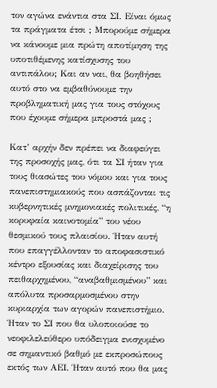τον αγώνα ενάντια στα ΣΙ. Είναι όμως τα πράγματα έτσι ; Μπορούμε σήμερα να κάνουμε μια πρώτη αποτίμηση της υποτιθέμενης κατίσχυσης του αντιπάλου; Και αν ναι, θα βοηθήσει αυτό στο να εμβαθύνουμε την προβληματική μας για τους στόχους που έχουμε σήμερα μπροστά μας ;

Κατ’ αρχήν δεν πρέπει να διαφεύγει της προσοχής μας, ότι τα ΣΙ ήταν για τους θιασώτες του νόμου και για τους πανεπιστημιακούς που ασπάζονται τις κυβερνητικές μνημονιακές πολιτικές, “η κορυφαία καινοτομία” του νέου θεσμικού τους πλαισίου. Ήταν αυτή που επαγγέλλονταν το αποφασιστικό κέντρο εξουσίας και διαχείρισης του πειθαρχημένου, “αναβαθμισμένου” και απόλυτα προσαρμοσμένου στην κυριαρχία των αγορών πανεπιστήμιο. Ήταν το ΣΙ που θα υλοποιούσε το νεοφιλελεύθερο υπόδειγμα ενισχυμένο σε σημαντικό βαθμό με εκπροσώπους εκτός των ΑΕΙ. Ήταν αυτό που θα μας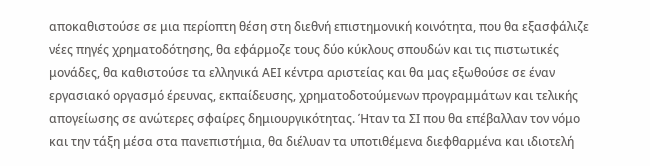αποκαθιστούσε σε μια περίοπτη θέση στη διεθνή επιστημονική κοινότητα, που θα εξασφάλιζε νέες πηγές χρηματοδότησης, θα εφάρμοζε τους δύο κύκλους σπουδών και τις πιστωτικές μονάδες, θα καθιστούσε τα ελληνικά ΑΕΙ κέντρα αριστείας και θα μας εξωθούσε σε έναν εργασιακό οργασμό έρευνας, εκπαίδευσης, χρηματοδοτούμενων προγραμμάτων και τελικής απογείωσης σε ανώτερες σφαίρες δημιουργικότητας. Ήταν τα ΣΙ που θα επέβαλλαν τον νόμο και την τάξη μέσα στα πανεπιστήμια, θα διέλυαν τα υποτιθέμενα διεφθαρμένα και ιδιοτελή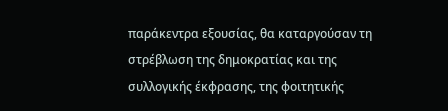παράκεντρα εξουσίας, θα καταργούσαν τη στρέβλωση της δημοκρατίας και της συλλογικής έκφρασης, της φοιτητικής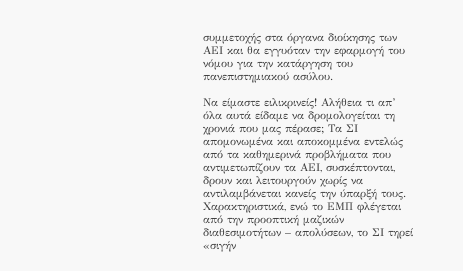συμμετοχής στα όργανα διοίκησης των ΑΕΙ και θα εγγυόταν την εφαρμογή του νόμου για την κατάργηση του πανεπιστημιακού ασύλου.

Να είμαστε ειλικρινείς! Αλήθεια τι απ’ όλα αυτά είδαμε να δρομολογείται τη χρονιά που μας πέρασε; Τα ΣΙ απομονωμένα και αποκομμένα εντελώς από τα καθημερινά προβλήματα που αντιμετωπίζουν τα ΑΕΙ, συσκέπτονται, δρουν και λειτουργούν χωρίς να αντιλαμβάνεται κανείς την ύπαρξή τους. Χαρακτηριστικά, ενώ το ΕΜΠ φλέγεται από την προοπτική μαζικών διαθεσιμοτήτων – απολύσεων, το ΣΙ τηρεί «σιγήν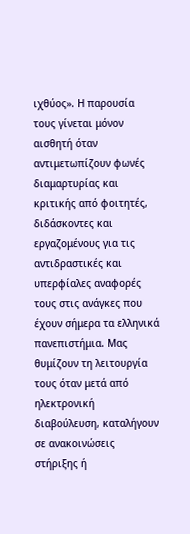ιχθύος». Η παρουσία τους γίνεται μόνον αισθητή όταν αντιμετωπίζουν φωνές διαμαρτυρίας και κριτικής από φοιτητές, διδάσκοντες και εργαζομένους για τις αντιδραστικές και υπερφίαλες αναφορές τους στις ανάγκες που έχουν σήμερα τα ελληνικά πανεπιστήμια. Μας θυμίζουν τη λειτουργία τους όταν μετά από ηλεκτρονική διαβούλευση, καταλήγουν σε ανακοινώσεις στήριξης ή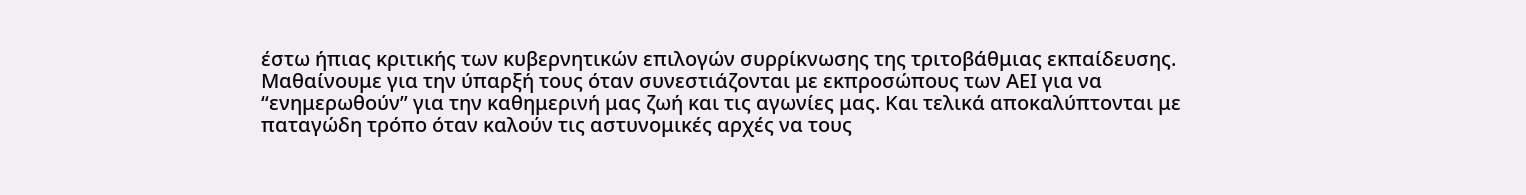έστω ήπιας κριτικής των κυβερνητικών επιλογών συρρίκνωσης της τριτοβάθμιας εκπαίδευσης. Μαθαίνουμε για την ύπαρξή τους όταν συνεστιάζονται με εκπροσώπους των ΑΕΙ για να “ενημερωθούν” για την καθημερινή μας ζωή και τις αγωνίες μας. Και τελικά αποκαλύπτονται με παταγώδη τρόπο όταν καλούν τις αστυνομικές αρχές να τους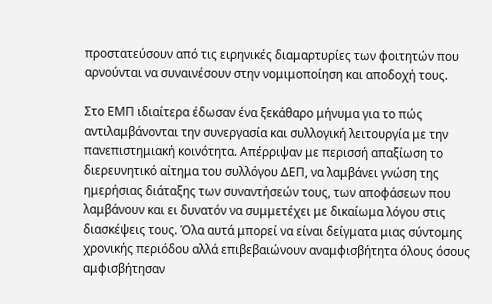προστατεύσουν από τις ειρηνικές διαμαρτυρίες των φοιτητών που αρνούνται να συναινέσουν στην νομιμοποίηση και αποδοχή τους.

Στο ΕΜΠ ιδιαίτερα έδωσαν ένα ξεκάθαρο μήνυμα για το πώς αντιλαμβάνονται την συνεργασία και συλλογική λειτουργία με την πανεπιστημιακή κοινότητα. Απέρριψαν με περισσή απαξίωση το διερευνητικό αίτημα του συλλόγου ΔΕΠ, να λαμβάνει γνώση της ημερήσιας διάταξης των συναντήσεών τους, των αποφάσεων που λαμβάνουν και ει δυνατόν να συμμετέχει με δικαίωμα λόγου στις διασκέψεις τους. Όλα αυτά μπορεί να είναι δείγματα μιας σύντομης χρονικής περιόδου αλλά επιβεβαιώνουν αναμφισβήτητα όλους όσους αμφισβήτησαν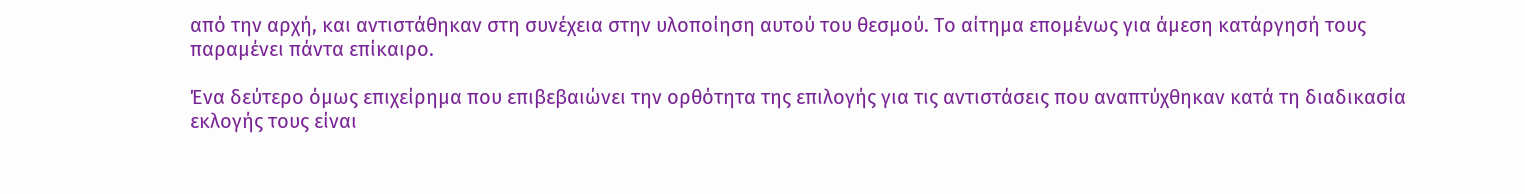από την αρχή, και αντιστάθηκαν στη συνέχεια στην υλοποίηση αυτού του θεσμού. Το αίτημα επομένως για άμεση κατάργησή τους παραμένει πάντα επίκαιρο.

Ένα δεύτερο όμως επιχείρημα που επιβεβαιώνει την ορθότητα της επιλογής για τις αντιστάσεις που αναπτύχθηκαν κατά τη διαδικασία εκλογής τους είναι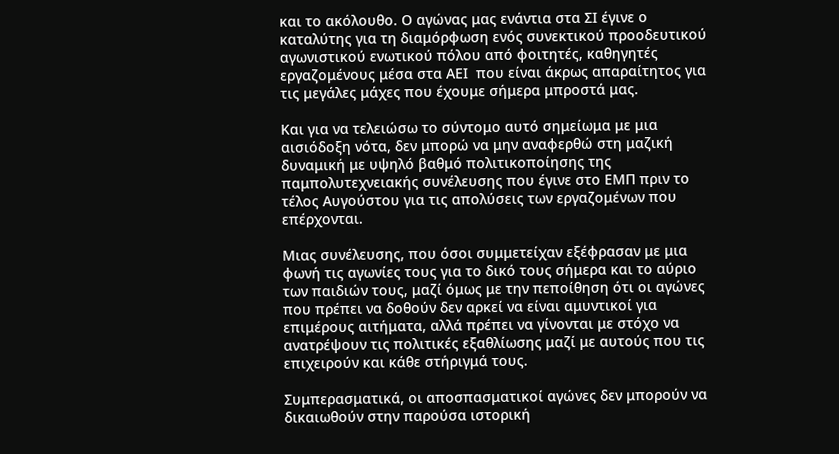και το ακόλουθο. Ο αγώνας μας ενάντια στα ΣΙ έγινε ο καταλύτης για τη διαμόρφωση ενός συνεκτικού προοδευτικού αγωνιστικού ενωτικού πόλου από φοιτητές, καθηγητές εργαζομένους μέσα στα ΑΕΙ  που είναι άκρως απαραίτητος για τις μεγάλες μάχες που έχουμε σήμερα μπροστά μας.

Και για να τελειώσω το σύντομο αυτό σημείωμα με μια αισιόδοξη νότα, δεν μπορώ να μην αναφερθώ στη μαζική δυναμική με υψηλό βαθμό πολιτικοποίησης της παμπολυτεχνειακής συνέλευσης που έγινε στο ΕΜΠ πριν το τέλος Αυγούστου για τις απολύσεις των εργαζομένων που επέρχονται.

Μιας συνέλευσης, που όσοι συμμετείχαν εξέφρασαν με μια φωνή τις αγωνίες τους για το δικό τους σήμερα και το αύριο των παιδιών τους, μαζί όμως με την πεποίθηση ότι οι αγώνες που πρέπει να δοθούν δεν αρκεί να είναι αμυντικοί για επιμέρους αιτήματα, αλλά πρέπει να γίνονται με στόχο να ανατρέψουν τις πολιτικές εξαθλίωσης μαζί με αυτούς που τις επιχειρούν και κάθε στήριγμά τους.

Συμπερασματικά, οι αποσπασματικοί αγώνες δεν μπορούν να δικαιωθούν στην παρούσα ιστορική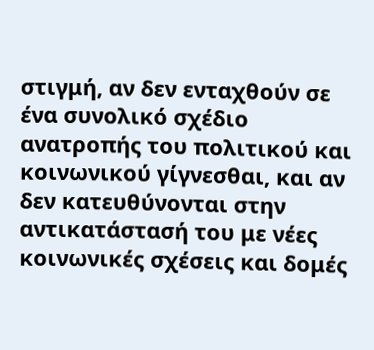στιγμή, αν δεν ενταχθούν σε ένα συνολικό σχέδιο ανατροπής του πολιτικού και κοινωνικού γίγνεσθαι, και αν δεν κατευθύνονται στην αντικατάστασή του με νέες κοινωνικές σχέσεις και δομές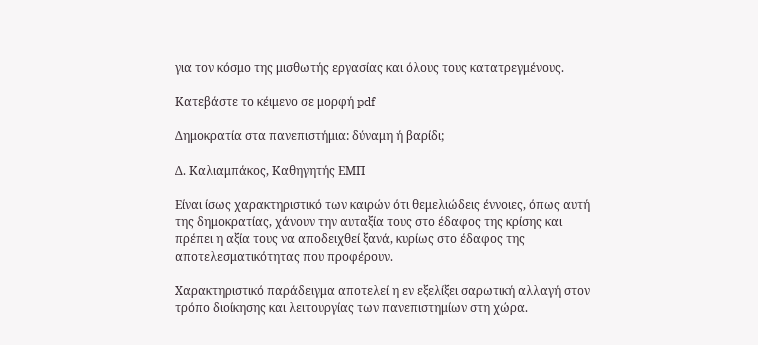για τον κόσμο της μισθωτής εργασίας και όλους τους κατατρεγμένους.

Κατεβάστε το κέιμενο σε μορφή pdf

Δημοκρατία στα πανεπιστήμια: δύναμη ή βαρίδι;

Δ. Καλιαμπάκος, Καθηγητής ΕΜΠ

Είναι ίσως χαρακτηριστικό των καιρών ότι θεμελιώδεις έννοιες, όπως αυτή της δημοκρατίας, χάνουν την αυταξία τους στο έδαφος της κρίσης και πρέπει η αξία τους να αποδειχθεί ξανά, κυρίως στο έδαφος της αποτελεσματικότητας που προφέρουν.

Χαρακτηριστικό παράδειγμα αποτελεί η εν εξελίξει σαρωτική αλλαγή στον τρόπο διοίκησης και λειτουργίας των πανεπιστημίων στη χώρα.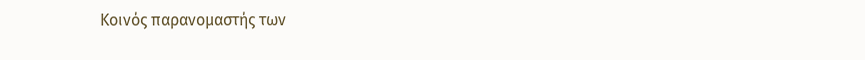Κοινός παρανομαστής των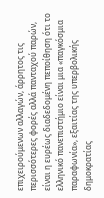επιχειρούμενων αλλαγών, άρρητος τις περισσότερες φορές αλλά πανταχού παρών, είναι η ευρέως διαδεδομένη πεποίθηση ότι το ελληνικό πανεπιστήμιο είναι μια «παγκόσμια παραφωνία», εξαιτίας της υπερβολικής δημοκρατίας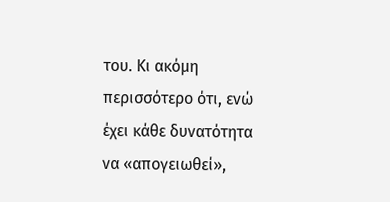του. Κι ακόμη περισσότερο ότι, ενώ έχει κάθε δυνατότητα να «απογειωθεί»,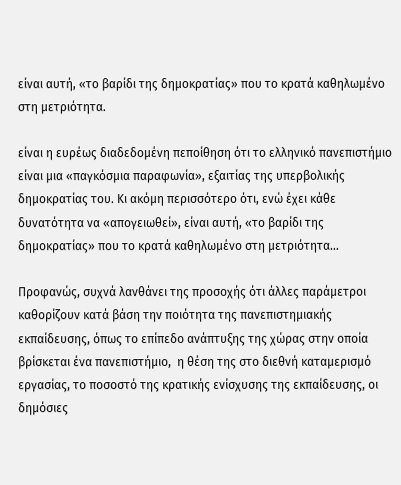είναι αυτή, «το βαρίδι της δημοκρατίας» που το κρατά καθηλωμένο στη μετριότητα.

είναι η ευρέως διαδεδομένη πεποίθηση ότι το ελληνικό πανεπιστήμιο είναι μια «παγκόσμια παραφωνία», εξαιτίας της υπερβολικής δημοκρατίας του. Κι ακόμη περισσότερο ότι, ενώ έχει κάθε δυνατότητα να «απογειωθεί», είναι αυτή, «το βαρίδι της δημοκρατίας» που το κρατά καθηλωμένο στη μετριότητα…

Προφανώς, συχνά λανθάνει της προσοχής ότι άλλες παράμετροι καθορίζουν κατά βάση την ποιότητα της πανεπιστημιακής εκπαίδευσης, όπως το επίπεδο ανάπτυξης της χώρας στην οποία βρίσκεται ένα πανεπιστήμιο,  η θέση της στο διεθνή καταμερισμό εργασίας, το ποσοστό της κρατικής ενίσχυσης της εκπαίδευσης, οι δημόσιες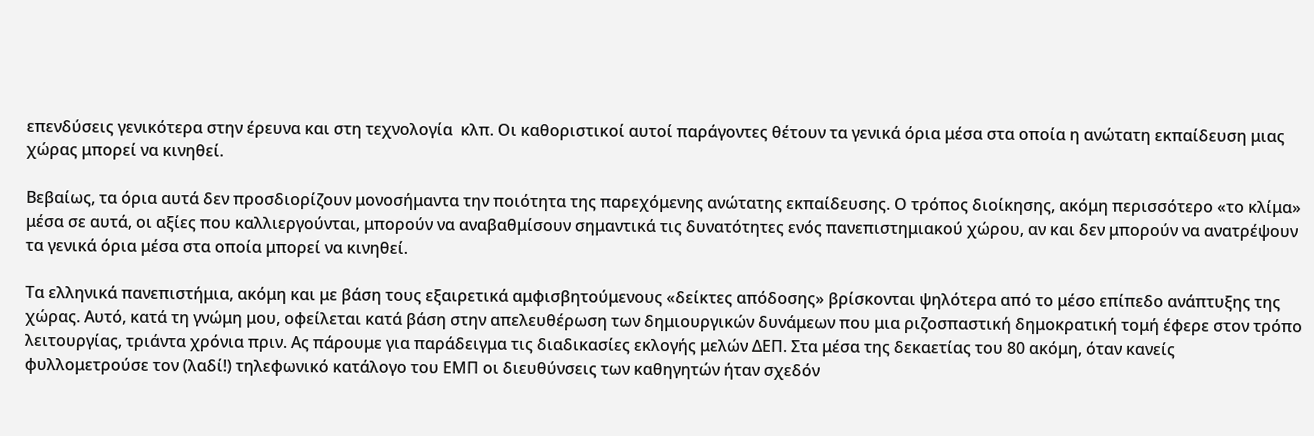επενδύσεις γενικότερα στην έρευνα και στη τεχνολογία  κλπ. Οι καθοριστικοί αυτοί παράγοντες θέτουν τα γενικά όρια μέσα στα οποία η ανώτατη εκπαίδευση μιας χώρας μπορεί να κινηθεί.

Βεβαίως, τα όρια αυτά δεν προσδιορίζουν μονοσήμαντα την ποιότητα της παρεχόμενης ανώτατης εκπαίδευσης. Ο τρόπος διοίκησης, ακόμη περισσότερο «το κλίμα» μέσα σε αυτά, οι αξίες που καλλιεργούνται, μπορούν να αναβαθμίσουν σημαντικά τις δυνατότητες ενός πανεπιστημιακού χώρου, αν και δεν μπορούν να ανατρέψουν τα γενικά όρια μέσα στα οποία μπορεί να κινηθεί.

Τα ελληνικά πανεπιστήμια, ακόμη και με βάση τους εξαιρετικά αμφισβητούμενους «δείκτες απόδοσης» βρίσκονται ψηλότερα από το μέσο επίπεδο ανάπτυξης της χώρας. Αυτό, κατά τη γνώμη μου, οφείλεται κατά βάση στην απελευθέρωση των δημιουργικών δυνάμεων που μια ριζοσπαστική δημοκρατική τομή έφερε στον τρόπο λειτουργίας, τριάντα χρόνια πριν. Ας πάρουμε για παράδειγμα τις διαδικασίες εκλογής μελών ΔΕΠ. Στα μέσα της δεκαετίας του 80 ακόμη, όταν κανείς φυλλομετρούσε τον (λαδί!) τηλεφωνικό κατάλογο του ΕΜΠ οι διευθύνσεις των καθηγητών ήταν σχεδόν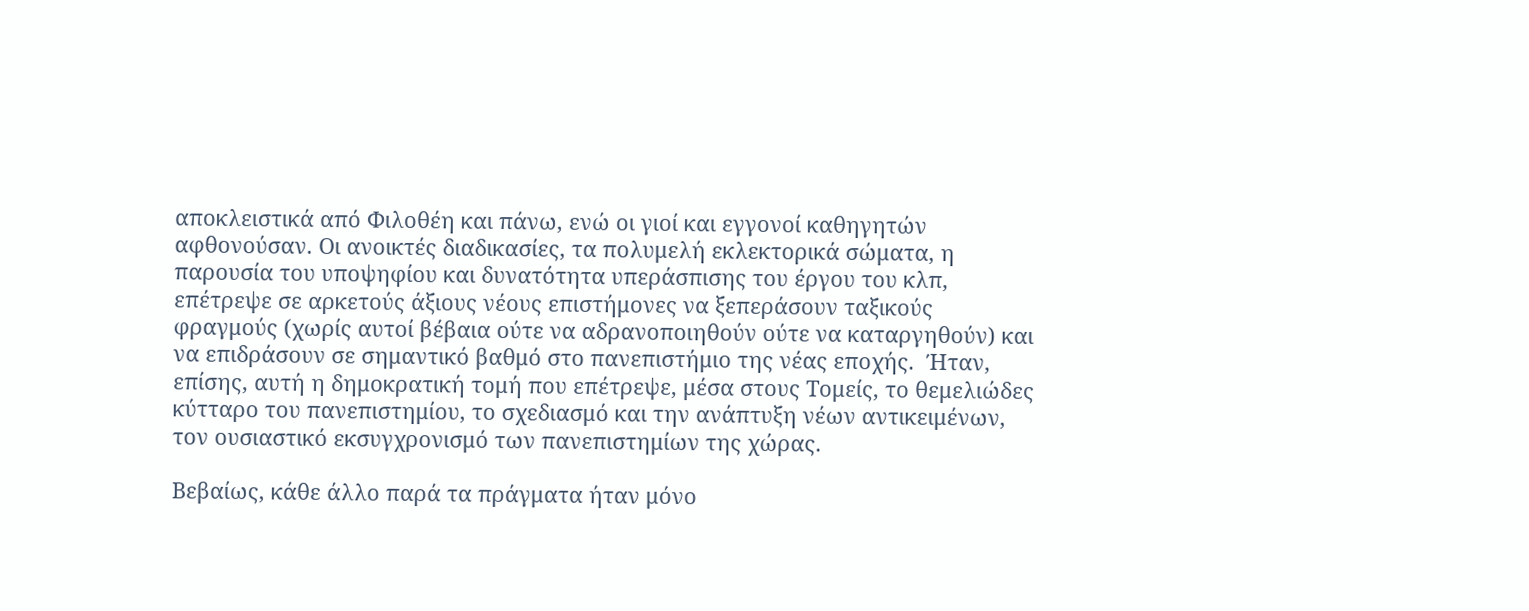αποκλειστικά από Φιλοθέη και πάνω, ενώ οι γιοί και εγγονοί καθηγητών αφθονούσαν. Οι ανοικτές διαδικασίες, τα πολυμελή εκλεκτορικά σώματα, η παρουσία του υποψηφίου και δυνατότητα υπεράσπισης του έργου του κλπ, επέτρεψε σε αρκετούς άξιους νέους επιστήμονες να ξεπεράσουν ταξικούς φραγμούς (χωρίς αυτοί βέβαια ούτε να αδρανοποιηθούν ούτε να καταργηθούν) και να επιδράσουν σε σημαντικό βαθμό στο πανεπιστήμιο της νέας εποχής.  Ήταν, επίσης, αυτή η δημοκρατική τομή που επέτρεψε, μέσα στους Τομείς, το θεμελιώδες κύτταρο του πανεπιστημίου, το σχεδιασμό και την ανάπτυξη νέων αντικειμένων, τον ουσιαστικό εκσυγχρονισμό των πανεπιστημίων της χώρας.

Βεβαίως, κάθε άλλο παρά τα πράγματα ήταν μόνο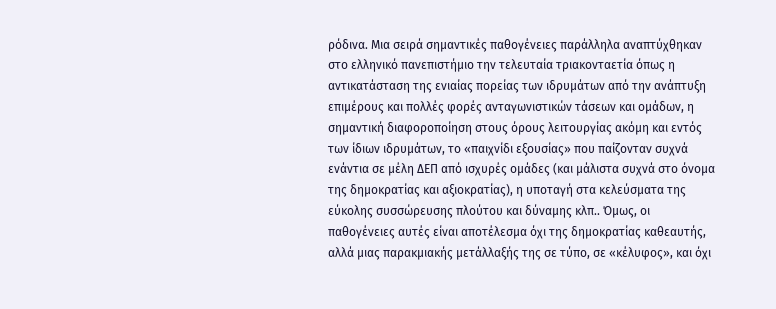ρόδινα. Μια σειρά σημαντικές παθογένειες παράλληλα αναπτύχθηκαν στο ελληνικό πανεπιστήμιο την τελευταία τριακονταετία όπως η αντικατάσταση της ενιαίας πορείας των ιδρυμάτων από την ανάπτυξη επιμέρους και πολλές φορές ανταγωνιστικών τάσεων και ομάδων, η σημαντική διαφοροποίηση στους όρους λειτουργίας ακόμη και εντός των ίδιων ιδρυμάτων, το «παιχνίδι εξουσίας» που παίζονταν συχνά ενάντια σε μέλη ΔΕΠ από ισχυρές ομάδες (και μάλιστα συχνά στο όνομα της δημοκρατίας και αξιοκρατίας), η υποταγή στα κελεύσματα της εύκολης συσσώρευσης πλούτου και δύναμης κλπ.. Όμως, οι παθογένειες αυτές είναι αποτέλεσμα όχι της δημοκρατίας καθεαυτής, αλλά μιας παρακμιακής μετάλλαξής της σε τύπο, σε «κέλυφος», και όχι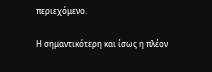περιεχόμενο.

Η σημαντικότερη και ίσως η πλέον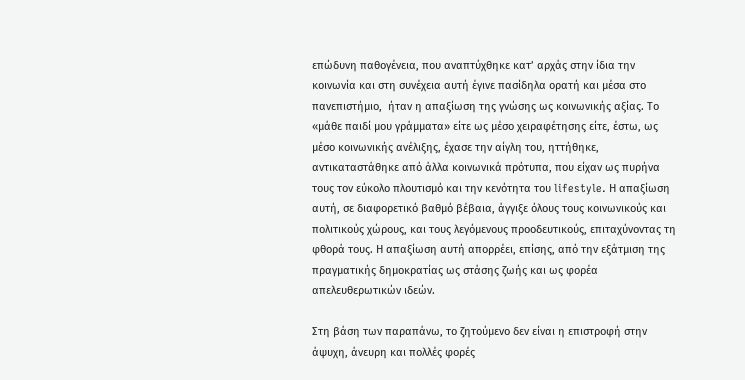επώδυνη παθογένεια, που αναπτύχθηκε κατ’ αρχάς στην ίδια την κοινωνία και στη συνέχεια αυτή έγινε πασίδηλα ορατή και μέσα στο πανεπιστήμιο,  ήταν η απαξίωση της γνώσης ως κοινωνικής αξίας. Το «μάθε παιδί μου γράμματα» είτε ως μέσο χειραφέτησης είτε, έστω, ως μέσο κοινωνικής ανέλιξης, έχασε την αίγλη του, ηττήθηκε, αντικαταστάθηκε από άλλα κοινωνικά πρότυπα, που είχαν ως πυρήνα τους τον εύκολο πλουτισμό και την κενότητα του lifestyle. Η απαξίωση αυτή, σε διαφορετικό βαθμό βέβαια, άγγιξε όλους τους κοινωνικούς και πολιτικούς χώρους, και τους λεγόμενους προοδευτικούς, επιταχύνοντας τη φθορά τους. Η απαξίωση αυτή απορρέει, επίσης, από την εξάτμιση της πραγματικής δημοκρατίας ως στάσης ζωής και ως φορέα απελευθερωτικών ιδεών.

Στη βάση των παραπάνω, το ζητούμενο δεν είναι η επιστροφή στην άψυχη, άνευρη και πολλές φορές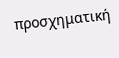προσχηματική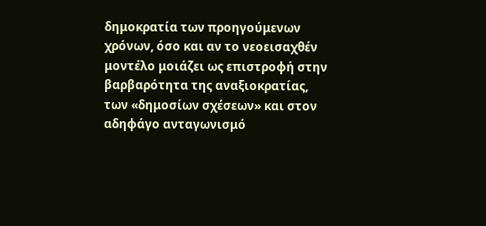δημοκρατία των προηγούμενων χρόνων, όσο και αν το νεοεισαχθέν μοντέλο μοιάζει ως επιστροφή στην βαρβαρότητα της αναξιοκρατίας, των «δημοσίων σχέσεων» και στον αδηφάγο ανταγωνισμό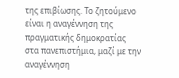της επιβίωσης. Το ζητούμενο είναι η αναγέννηση της πραγματικής δημοκρατίας στα πανεπιστήμια, μαζί με την αναγέννηση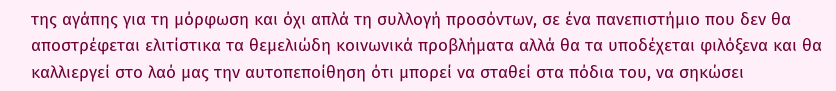της αγάπης για τη μόρφωση και όχι απλά τη συλλογή προσόντων, σε ένα πανεπιστήμιο που δεν θα αποστρέφεται ελιτίστικα τα θεμελιώδη κοινωνικά προβλήματα αλλά θα τα υποδέχεται φιλόξενα και θα καλλιεργεί στο λαό μας την αυτοπεποίθηση ότι μπορεί να σταθεί στα πόδια του, να σηκώσει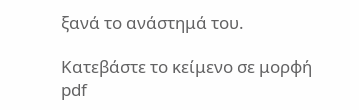ξανά το ανάστημά του.

Κατεβάστε το κείμενο σε μορφή pdf